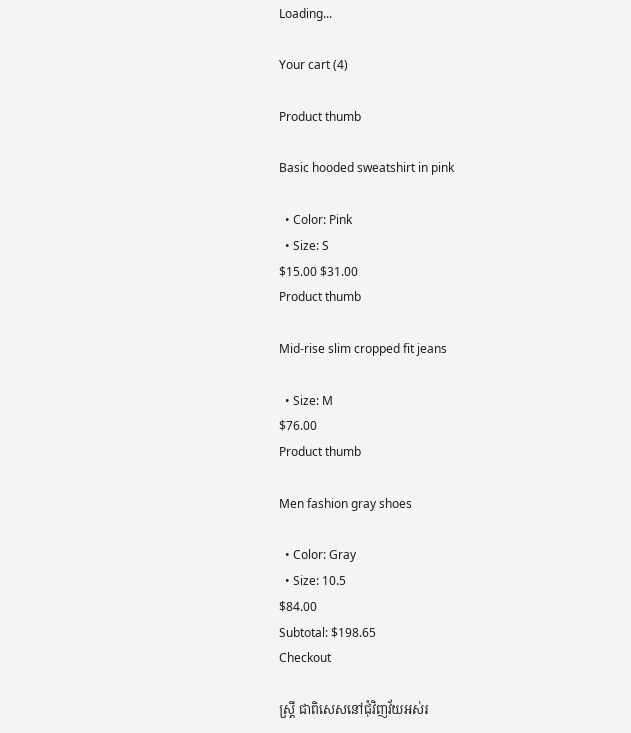Loading...

Your cart (4)

Product thumb

Basic hooded sweatshirt in pink

  • Color: Pink
  • Size: S
$15.00 $31.00
Product thumb

Mid-rise slim cropped fit jeans

  • Size: M
$76.00
Product thumb

Men fashion gray shoes

  • Color: Gray
  • Size: 10.5
$84.00
Subtotal: $198.65
Checkout

ស្ត្រី ជាពិសេសនៅជុំវិញវ័យអស់រ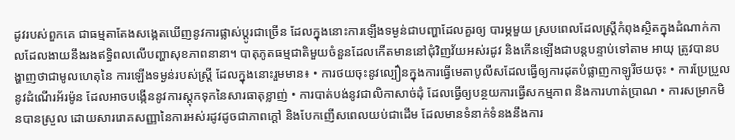ដូវរបស់ពួកគេ ជាធម្មតាតែងសង្កេតឃើញនូវការផ្លាស់ប្តូរជាច្រើន ដែលក្នុងនោះការឡើងទម្ងន់ជាបញ្ហាដែលគួរឲ្យ បារម្ភមួយ ស្របពេលដែលស្ត្រីកំពុងស្ថិតក្នុងដំណាក់កាលដែលងាយនឹងរងឥទ្ធិពលលើបញ្ហាសុខភាពនានា។ បាតុភូតធម្មជាតិមួយចំនួនដែលកើតមាននៅជុំវិញវ័យអស់រដូវ និងកើនឡើងជាបន្តបន្ទាប់ទៅតាម អាយុ ត្រូវបានបង្ហាញថាជាមូលហេតុនៃ ការឡើងទម្ងន់របស់ស្ត្រី ដែលក្នុងនោះរួមមាន៖ • ការថយចុះនូវល្បឿនក្នុងការធ្វើមេតាបូលីសដែលធ្វើឲ្យការដុតបំផ្លាញកាឡូរីថយចុះ • ការប្រែប្រួលនូវដំណើរអ័រម៉ូន ដែលអាចបង្កើននូវការស្តុកទុកនៃសារធាតុខ្លាញ់ • ការបាត់បង់នូវជាលិកាសាច់ដុំ ដែលធ្វើឲ្យបន្ថយការធ្វើសកម្មភាព និងការហាត់ប្រាណ • ការសម្រាកមិនបានស្រួល ដោយសាររោគសញ្ញានៃការអស់រដូវដូចជាភាពក្តៅ និងបែកញើសពេលយប់ជាដើម ដែលមានទំនាក់ទំនងនឹងការ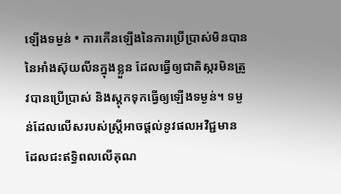ឡើងទម្ងន់ • ការកើនឡើងនៃការប្រើប្រាស់មិនបាននៃអាំងស៊ុយលីនក្នុងខ្លួន ដែលធ្វើឲ្យជាតិស្ករមិនត្រូវបានប្រើប្រាស់ និងស្តុកទុកធ្វើឲ្យឡើងទម្ងន់។ ទម្ងន់ដែលលើសរបស់ស្ត្រីអាចផ្តល់នូវផលអវិជ្ជមាន ដែលជះឥទ្ធិពលលើគុណ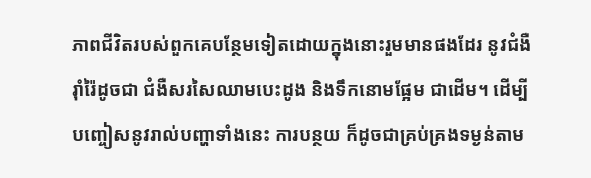ភាពជីវិតរបស់ពួកគេបន្ថែមទៀតដោយក្នុងនោះរួមមានផងដែរ នូវជំងឺរ៉ាំរ៉ៃដូចជា ជំងឺសរសៃឈាមបេះដូង និងទឹកនោមផ្អែម ជាដើម។ ដើម្បីបញ្ចៀសនូវរាល់បញ្ហាទាំងនេះ ការបន្ថយ ក៏ដូចជាគ្រប់គ្រងទម្ងន់តាម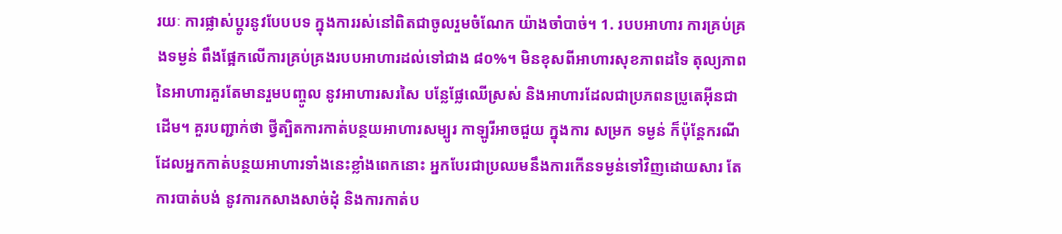រយៈ ការផ្លាស់ប្តូរនូវបែបបទ ក្នុងការរស់នៅពិតជាចូលរួមចំណែក យ៉ាងចាំបាច់។ 1. របបអាហារ ការគ្រប់គ្រងទម្ងន់ ពឹងផ្អែកលើការគ្រប់គ្រងរបបអាហារដល់ទៅជាង ៨០%។ មិនខុសពីអាហារសុខភាពដទៃ តុល្យភាពនៃអាហារគួរតែមានរួមបញ្ចូល នូវអាហារសរសៃ បន្លែផ្លែឈើស្រស់ និងអាហារដែលជាប្រភពនប្រូតេអុីនជាដើម។ គួរបញ្ជាក់ថា ថ្វីត្បិតការកាត់បន្ថយអាហារសម្បូរ កាឡូរីអាចជួយ ក្នុងការ សម្រក ទម្ងន់ ក៏ប៉ុន្តែករណីដែលអ្នកកាត់បន្ថយអាហារទាំងនេះខ្លាំងពេកនោះ អ្នកបែរជាប្រឈមនឹងការកើនទម្ងន់ទៅវិញដោយសារ តែការបាត់បង់ នូវការកសាងសាច់ដុំ និងការកាត់ប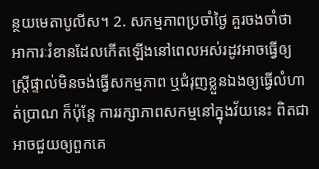ន្ថយមេតាបូលីស។ 2. សកម្មភាពប្រចាំថ្ងៃ គួរចងចាំថា អាការៈរំខានដែលកើតឡើងនៅពេលអស់រដូវអាចធ្វើឲ្យស្ត្រីផ្ទាល់មិនចង់ធ្វើសកម្មភាព ឬជំរុញខ្លួនឯងឲ្យធ្វើលំហាត់ប្រាណ ក៏ប៉ុន្តែ ការរក្សាភាពសកម្មនៅក្នុងវ័យនេះ ពិតជាអាចជួយឲ្យពួកគេ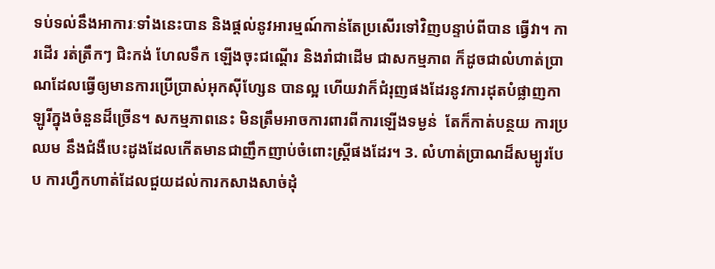ទប់ទល់នឹងអាការៈទាំងនេះបាន និងផ្តល់នូវអារម្មណ៍កាន់តែប្រសើរទៅវិញបន្ទាប់ពីបាន ធ្វើវា។ ការដើរ រត់ត្រឹកៗ ជិះកង់ ហែលទឹក ឡើងចុះជណ្តើរ និងរាំជាដើម ជាសកម្មភាព ក៏ដូចជាលំហាត់ប្រាណដែលធ្វើឲ្យមានការប្រើប្រាស់អុកស៊ីហ្សែន បានល្អ ហើយវាក៏ជំរុញផងដែរនូវការដុតបំផ្លាញកាឡូរីក្នុងចំនួនដ៏ច្រើន។ សកម្មភាពនេះ មិនត្រឹមអាចការពារពីការឡើងទម្ងន់  តែក៏កាត់បន្ថយ ការប្រឈម នឹងជំងឺបេះដូងដែលកើតមានជាញឹកញាប់ចំពោះស្ត្រីផងដែរ។ 3. លំហាត់ប្រាណដ៏សម្បូរបែប ការហ្វឹកហាត់ដែលជួយដល់ការកសាងសាច់ដុំ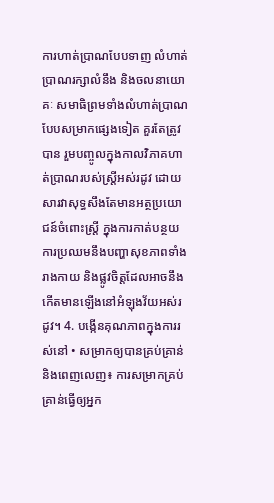ការហាត់ប្រាណបែបទាញ លំហាត់ប្រាណរក្សាលំនឹង និងចលនាយោគៈ សមាធិព្រមទាំងលំហាត់ប្រាណ បែបសម្រាកផ្សេងទៀត គួរតែត្រូវបាន រួមបញ្ចូលក្នុងកាលវិភាគហាត់ប្រាណរបស់ស្ត្រីអស់រដូវ ដោយសារវាសុទ្ធសឹងតែមានអត្ថប្រយោជន៍ចំពោះស្រ្តី ក្នុងការកាត់បន្ថយការប្រឈមនឹងបញ្ហាសុខភាពទាំងរាងកាយ និងផ្លូវចិត្តដែលអាចនឹងកើតមានឡើងនៅអំឡុងវ័យអស់រដូវ។ 4. បង្កើនគុណភាពក្នុងការរស់នៅ • សម្រាកឲ្យបានគ្រប់គ្រាន់ និងពេញលេញ៖ ការសម្រាកគ្រប់គ្រាន់ធ្វើឲ្យអ្នក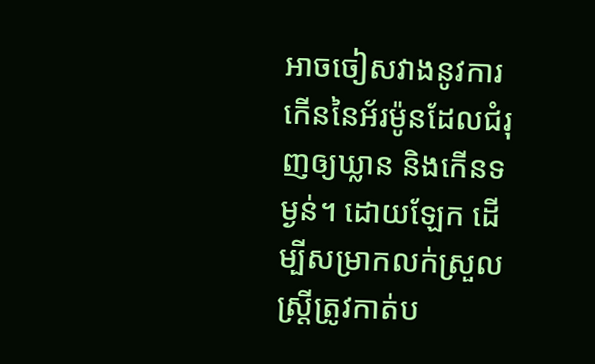អាចចៀសវាងនូវការកើននៃអ័រម៉ូនដែលជំរុញឲ្យឃ្លាន និងកើនទម្ងន់។ ដោយឡែក ដើម្បីសម្រាកលក់ស្រួល ស្ត្រីត្រូវកាត់ប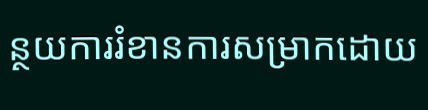ន្ថយការរំខានការសម្រាកដោយ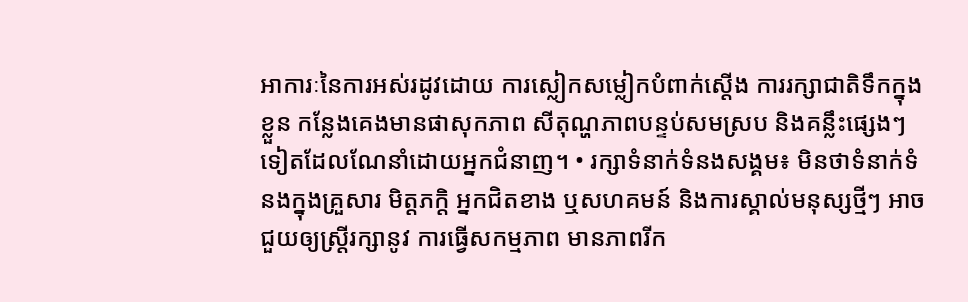អាការៈនៃការអស់រដូវដោយ ការស្លៀកសម្លៀកបំពាក់ស្តើង ការរក្សាជាតិទឹកក្នុងខ្លួន កន្លែងគេងមានផាសុកភាព សីតុណ្ហភាពបន្ទប់សមស្រប និងគន្លឹះផ្សេងៗទៀតដែលណែនាំដោយអ្នកជំនាញ។ • រក្សាទំនាក់ទំនងសង្គម៖ មិនថាទំនាក់ទំនងក្នុងគ្រួសារ មិត្តភក្តិ អ្នកជិតខាង ឬសហគមន៍ និងការស្គាល់មនុស្សថ្មីៗ អាចជួយឲ្យស្ត្រីរក្សានូវ ការធ្វើសកម្មភាព មានភាពរីក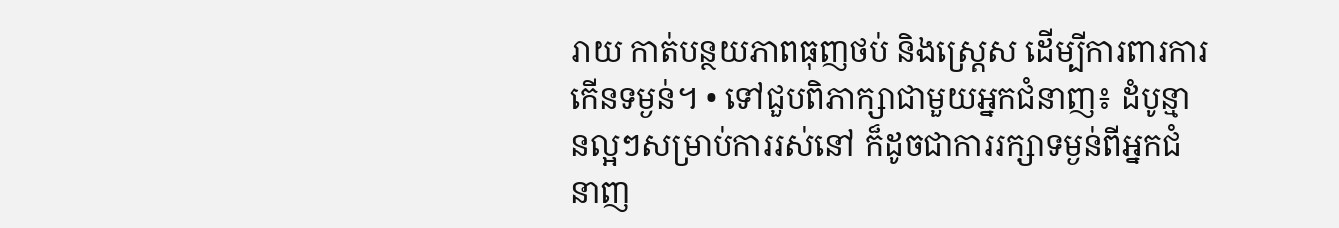រាយ កាត់បន្ថយភាពធុញថប់ និងស្ត្រេស ដើម្បីការពារការកើនទម្ងន់។ • ទៅជួបពិភាក្សាជាមួយអ្នកជំនាញ៖ ដំបូន្មានល្អៗសម្រាប់ការរស់នៅ ក៏ដូចជាការរក្សាទម្ងន់ពីអ្នកជំនាញ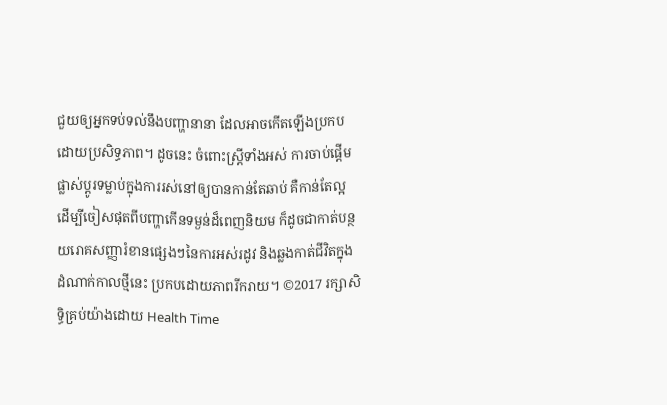ជួយឲ្យអ្នកទប់ទល់នឹងបញ្ហានានា ដែលអាចកើតឡើងប្រកបដោយប្រសិទ្ធភាព។ ដូចនេះ ចំពោះស្ត្រីទាំងអស់ ការចាប់ផ្តើមផ្លាស់ប្តូរទម្លាប់ក្នុងការរស់នៅឲ្យបានកាន់តែឆាប់ គឺកាន់តែល្អ ដើម្បីចៀសផុតពីបញ្ហាកើនទម្ងន់ដ៏ពេញនិយម ក៏ដូចជាកាត់បន្ថយរោគសញ្ញារំខានផ្សេងៗនៃការអស់រដូវ និងឆ្លងកាត់ជីវិតក្នុងដំណាក់កាលថ្មីនេះ ប្រកបដោយភាពរីករាយ។ ©2017 រក្សាសិទ្ធិគ្រប់យ៉ាងដោយ Health Time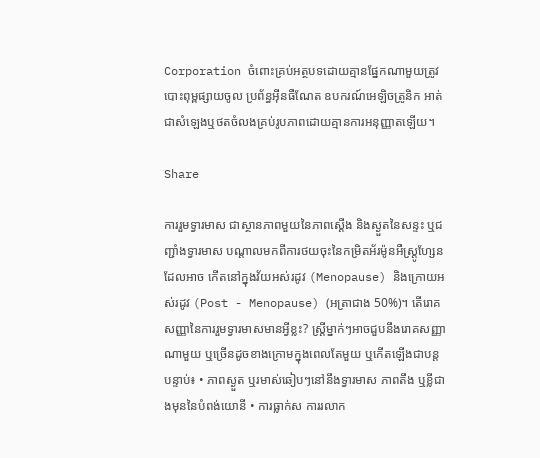Corporation ចំពោះគ្រប់អត្ថបទដោយគ្មានផ្នែកណាមួយត្រូវបោះពុម្ពផ្សាយចូល ប្រព័ន្ធអ៊ីនធឺណែត ឧបករណ៍អេឡិចត្រូនិក អាត់ជាសំឡេងឬថតចំលងគ្រប់រូបភាពដោយគ្មានការអនុញ្ញាតឡើយ។

Share

ការរួមទ្វារមាស ជាស្ថានភាពមួយនៃភាពស្តើង និងស្ងួតនៃសន្ទះ ឬជញ្ជាំងទ្វារមាស បណ្តាលមកពីការថយចុះនៃកម្រិតអ័រម៉ូនអឺស្ត្រូហែ្សន ដែលអាច កើតនៅក្នុងវ័យអស់រដូវ (Menopause) និងក្រោយអស់រដូវ (Post - Menopause) (អត្រាជាង 50%)។ តើរោគសញ្ញានៃការរួមទ្វារមាសមានអ្វីខ្លះ? ស្ត្រីម្នាក់ៗអាចជួបនឹងរោគសញ្ញាណាមួយ ឬច្រើនដូចខាងក្រោមក្នុងពេលតែមួយ ឬកើតឡើងជាបន្តបន្ទាប់៖ • ភាពស្ងួត ឬរមាស់ឆៀបៗនៅនឹងទ្វារមាស ភាពតឹង ឬខ្លីជាងមុននៃបំពង់យោនី • ការធ្លាក់ស ការរលាក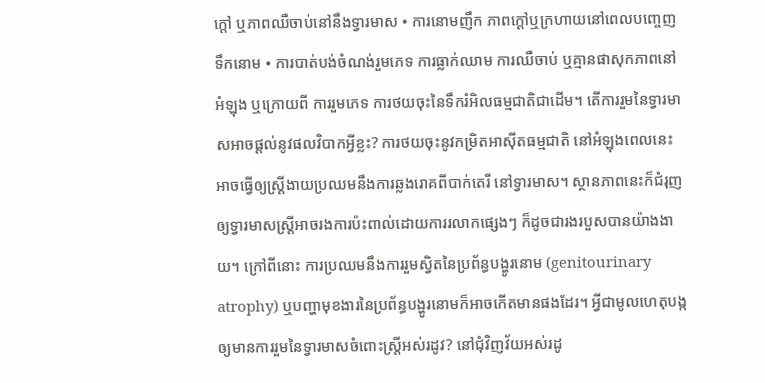ក្តៅ ឬភាពឈឺចាប់នៅនឹងទ្វារមាស • ការនោមញឹក ភាពក្តៅឬក្រហាយនៅពេលបញ្ចេញទឹកនោម • ការបាត់បង់ចំណង់រួមភេទ ការធ្លាក់ឈាម ការឈឺចាប់ ឬគ្មានផាសុកភាពនៅអំឡុង ឬក្រោយពី ការរួមភេទ ការថយចុះនៃទឹករំអិលធម្មជាតិជាដើម។ តើការរួមនៃទ្វារមាសអាចផ្តល់នូវផលវិបាកអ្វីខ្លះ? ការថយចុះនូវកម្រិតអាស៊ីតធម្មជាតិ នៅអំឡុងពេលនេះ អាចធ្វើឲ្យស្ត្រីងាយប្រឈមនឹងការឆ្លងរោគពីបាក់តេរី នៅទ្វារមាស។ ស្ថានភាពនេះក៏ជំរុញ ឲ្យទ្វារមាសស្ត្រីអាចរងការប៉ះពាល់ដោយការរលាកផ្សេងៗ ក៏ដូចជារងរបួសបានយ៉ាងងាយ។ ក្រៅពីនោះ ការប្រឈមនឹងការរួមស្វិតនៃប្រព័ន្ធបង្ហូរនោម (genitourinary atrophy) ឬបញ្ហាមុខងារនៃប្រព័ន្ធបង្ហូរនោមក៏អាចកើតមានផងដែរ។ អ្វីជាមូលហេតុបង្កឲ្យមានការរួមនៃទ្វារមាសចំពោះស្ត្រីអស់រដូវ? នៅជុំវិញវ័យអស់រដូ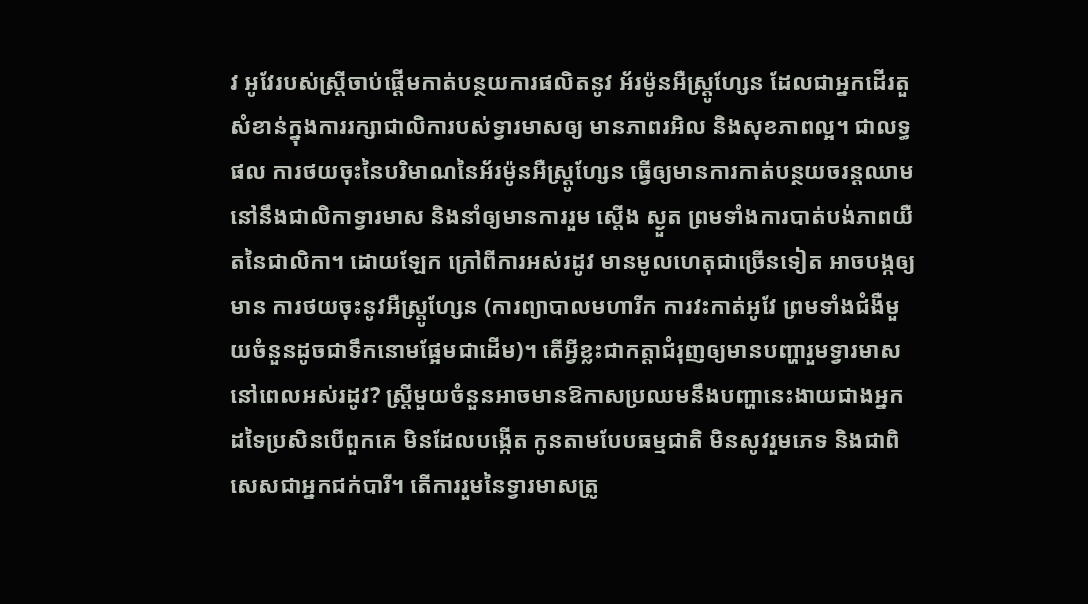វ អូវែរបស់ស្ត្រីចាប់ផ្តើមកាត់បន្ថយការផលិតនូវ អ័រម៉ូនអឺស្ត្រូហែ្សន ដែលជាអ្នកដើរតួសំខាន់ក្នុងការរក្សាជាលិការបស់ទ្វារមាសឲ្យ មានភាពរអិល និងសុខភាពល្អ។ ជាលទ្ធផល ការថយចុះនៃបរិមាណនៃអ័រម៉ូនអឺស្ត្រូហែ្សន ធ្វើឲ្យមានការកាត់បន្ថយចរន្តឈាមនៅនឹងជាលិកាទ្វារមាស និងនាំឲ្យមានការរួម ស្តើង ស្ងួត ព្រមទាំងការបាត់បង់ភាពយឺតនៃជាលិកា។ ដោយឡែក ក្រៅពីការអស់រដូវ មានមូលហេតុជាច្រើនទៀត អាចបង្កឲ្យមាន ការថយចុះនូវអឺស្ត្រូហែ្សន (ការព្យាបាលមហារីក ការវះកាត់អូវែ ព្រមទាំងជំងឺមួយចំនួនដូចជាទឹកនោមផ្អែមជាដើម)។ តើអ្វីខ្លះជាកត្តាជំរុញឲ្យមានបញ្ហារួមទ្វារមាសនៅពេលអស់រដូវ? ស្ត្រីមួយចំនួនអាចមានឱកាសប្រឈមនឹងបញ្ហានេះងាយជាងអ្នកដទៃប្រសិនបើពួកគេ មិនដែលបង្កើត កូនតាមបែបធម្មជាតិ មិនសូវរួមភេទ និងជាពិសេសជាអ្នកជក់បារី។ តើការរួមនៃទ្វារមាសត្រូ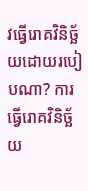វធ្វើរោគវិនិច្ឆ័យដោយរបៀបណា? ការធ្វើរោគវិនិច្ឆ័យ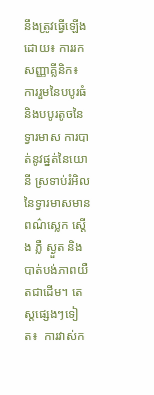នឹងត្រូវធ្វើឡើងដោយ៖ ការរកសញ្ញាគ្លីនិក៖ ការរួមនៃបបូរធំ និងបបូរតូចនៃទ្វារមាស ការបាត់នូវផ្នត់នៃយោនី ស្រទាប់រំអិលនៃទ្វារមាសមានពណ៌ស្លេក ស្តើង ភ្លឺ ស្ងួត និង បាត់បង់ភាពយឺតជាដើម។ តេស្តផ្សេងៗទៀត៖  ការវាស់ក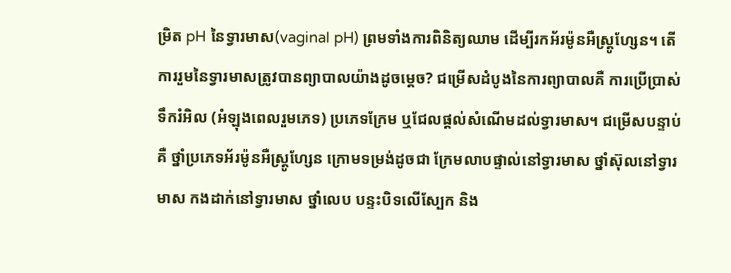ម្រិត pH នៃទ្វារមាស(vaginal pH) ព្រមទាំងការពិនិត្យឈាម ដើម្បីរកអ័រម៉ូនអឺស្ត្រូហែ្សន។ តើការរួមនៃទ្វារមាសត្រូវបានព្យាបាលយ៉ាងដូចម្តេច? ជម្រើសដំបូងនៃការព្យាបាលគឺ ការប្រើប្រាស់ទឹករំអិល (អំឡុងពេលរួមភេទ) ប្រភេទក្រែម ឬជែលផ្តល់សំណើមដល់ទ្វារមាស។ ជម្រើសបន្ទាប់គឺ ថ្នាំប្រភេទអ័រម៉ូនអឺស្ត្រូហែ្សន ក្រោមទម្រង់ដូចជា ក្រែមលាបផ្ទាល់នៅទ្វារមាស ថ្នាំស៊ុលនៅទ្វារមាស កងដាក់នៅទ្វារមាស ថ្នាំលេប បន្ទះបិទលើស្បែក និង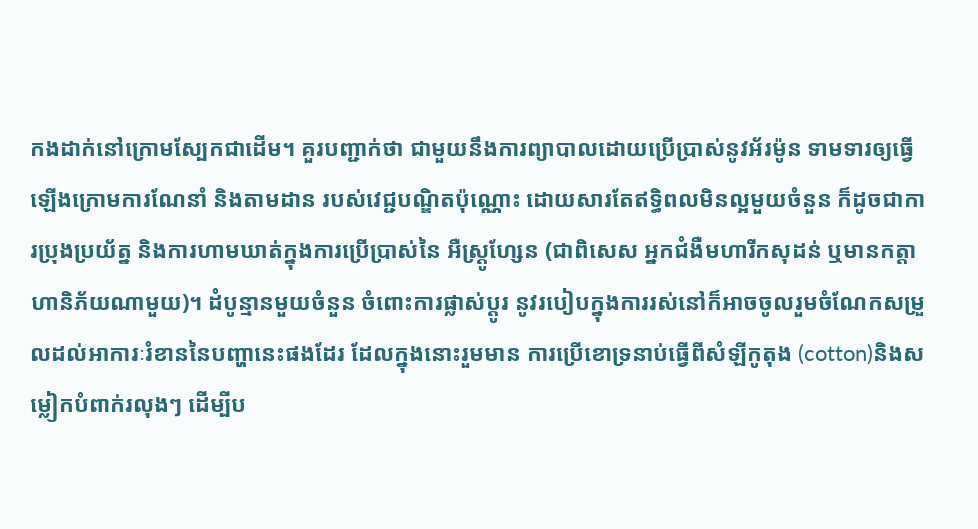កងដាក់នៅក្រោមស្បែកជាដើម។ គួរបញ្ជាក់ថា ជាមួយនឹងការព្យាបាលដោយប្រើប្រាស់នូវអ័រម៉ូន ទាមទារឲ្យធ្វើឡើងក្រោមការណែនាំ និងតាមដាន របស់វេជ្ជបណ្ឌិតប៉ុណ្ណោះ ដោយសារតែឥទ្ធិពលមិនល្អមួយចំនួន ក៏ដូចជាការប្រុងប្រយ័ត្ន និងការហាមឃាត់ក្នុងការប្រើប្រាស់នៃ អឺស្ត្រូហែ្សន (ជាពិសេស អ្នកជំងឺមហារីកសុដន់ ឬមានកត្តាហានិភ័យណាមួយ)។ ដំបូន្មានមួយចំនួន ចំពោះការផ្លាស់ប្តូរ នូវរបៀបក្នុងការរស់នៅក៏អាចចូលរួមចំណែកសម្រួលដល់អាការៈរំខាននៃបញ្ហានេះផងដែរ ដែលក្នុងនោះរួមមាន ការប្រើខោទ្រនាប់ធ្វើពីសំឡីកូតុង (cotton)និងសម្លៀកបំពាក់រលុងៗ ដើម្បីប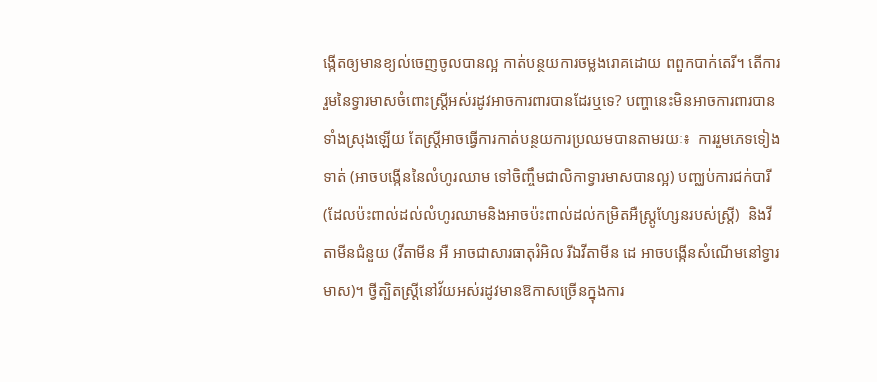ង្កើតឲ្យមានខ្យល់ចេញចូលបានល្អ កាត់បន្ថយការចម្លងរោគដោយ ពពួកបាក់តេរី។ តើការរួមនៃទ្វារមាសចំពោះស្ត្រីអស់រដូវអាចការពារបានដែរឬទេ? បញ្ហានេះមិនអាចការពារបានទាំងស្រុងឡើយ តែស្ត្រីអាចធ្វើការកាត់បន្ថយការប្រឈមបានតាមរយៈ៖  ការរួមភេទទៀងទាត់ (អាចបង្កើននៃលំហូរឈាម ទៅចិញ្ចឹមជាលិកាទ្វារមាសបានល្អ) បញ្ឈប់ការជក់បារី (ដែលប៉ះពាល់ដល់លំហូរឈាមនិងអាចប៉ះពាល់ដល់កម្រិតអឺស្ត្រូហែ្សនរបស់ស្ត្រី)  និងវីតាមីនជំនួយ (វីតាមីន អឺ អាចជាសារធាតុរំអិល រីឯវីតាមីន ដេ អាចបង្កើនសំណើមនៅទ្វារមាស)។ ថ្វីត្បិតស្ត្រីនៅវ័យអស់រដូវមានឱកាសច្រើនក្នុងការ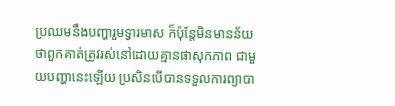ប្រឈមនឹងបញ្ហារួមទ្វារមាស ក៏ប៉ុន្តែមិនមានន័យថាពួកគាត់ត្រូវរស់នៅដោយគ្មានផាសុកភាព ជាមួយបញ្ហានេះឡើយ ប្រសិនបើបានទទួលការព្យាបា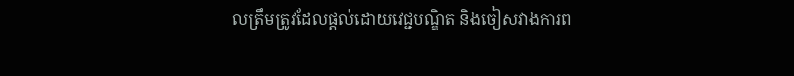លត្រឹមត្រូវដែលផ្តល់ដោយវេជ្ជបណ្ឌិត និងចៀសវាងការព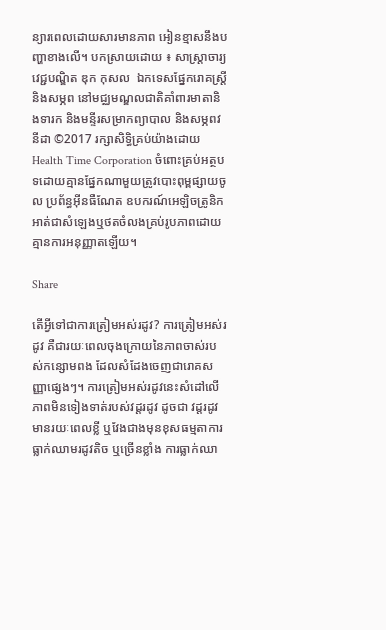ន្យារពេលដោយសារមានភាព អៀនខ្មាសនឹងបញ្ហាខាងលើ។ បកស្រាយដោយ ៖ សាស្រ្តាចារ្យវេជ្ជបណ្ឌិត ឌុក កុសល  ឯកទេសផ្នែករោគស្ត្រី និងសម្ភព នៅមជ្ឈមណ្ឌលជាតិគាំពារមាតានិងទារក និងមន្ទីរសម្រាកព្យាបាល និងសម្ភពវនីដា ©2017 រក្សាសិទ្ធិគ្រប់យ៉ាងដោយ Health Time Corporation ចំពោះគ្រប់អត្ថបទដោយគ្មានផ្នែកណាមួយត្រូវបោះពុម្ពផ្សាយចូល ប្រព័ន្ធអ៊ីនធឺណែត ឧបករណ៍អេឡិចត្រូនិក អាត់ជាសំឡេងឬថតចំលងគ្រប់រូបភាពដោយគ្មានការអនុញ្ញាតឡើយ។

Share

តើអ្វីទៅជាការត្រៀមអស់រដូវ? ការត្រៀមអស់រដូវ គឺជារយៈពេលចុងក្រោយនៃភាពចាស់របស់កន្សោមពង ដែលសំដែងចេញជារោគសញ្ញាផ្សេងៗ។ ការត្រៀមអស់រដូវនេះសំដៅលើ ភាពមិនទៀងទាត់របស់វដ្តរដូវ ដូចជា វដ្តរដូវមានរយៈពេលខ្លី ឬវែងជាងមុនខុសធម្មតាការធ្លាក់ឈាមរដូវតិច ឬច្រើនខ្លាំង ការធ្លាក់ឈា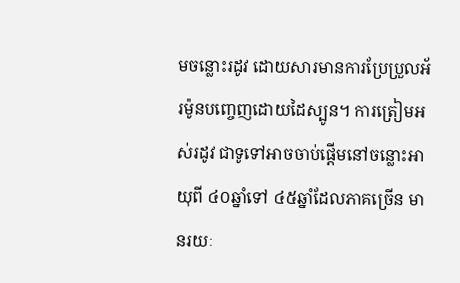មចន្លោះរដូវ ដោយសារមានការប្រែប្រួលអ័រម៉ូនបញ្ចេញដោយដៃស្បូន។ ការត្រៀមអស់រដូវ ជាទូទៅអាចចាប់ផ្តើមនៅចន្លោះអាយុពី ៤០ឆ្នាំទៅ ៤៥ឆ្នាំដែលភាគច្រើន មានរយៈ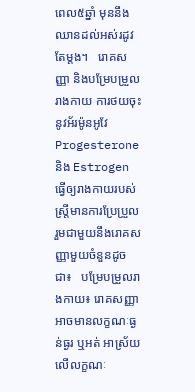ពេល៥ឆ្នាំ មុននឹងឈានដល់អស់រដូវតែម្តង។   រោគសញ្ញា និងបម្រែបម្រួលរាងកាយ ការថយចុះនូវអ័រម៉ូនអូវែ Progesterone និង Estrogen ធ្វើឲ្យរាងកាយរបស់ស្ត្រីមានការប្រែប្រួល រួមជាមួយនឹងរោគសញ្ញាមួយចំនួនដូចជា៖   បម្រែបម្រួលរាងកាយ៖ រោគសញ្ញាអាចមានលក្ខណៈធ្ងន់ធ្ងរ ឬអត់ អាស្រ័យលើលក្ខណៈ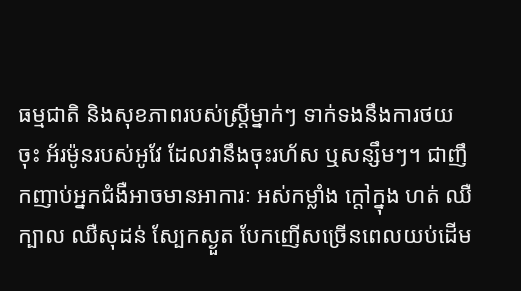ធម្មជាតិ និងសុខភាពរបស់ស្ត្រីម្នាក់ៗ ទាក់ទងនឹងការថយចុះ អ័រម៉ូនរបស់អូវែ ដែលវានឹងចុះរហ័ស ឬសន្សឹមៗ។ ជាញឹកញាប់អ្នកជំងឺអាចមានអាការៈ អស់កម្លាំង ក្តៅក្នុង ហត់ ឈឺក្បាល ឈឺសុដន់ ស្បែកស្ងួត បែកញើសច្រើនពេលយប់ដើម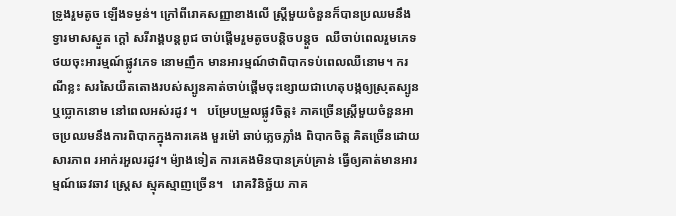ទ្រូងរួមតូច ឡើងទម្ងន់។ ក្រៅពីរោគសញ្ញាខាងលើ ស្ត្រីមួយចំនួនក៏បានប្រឈមនឹង ទ្វារមាសស្ងួត ក្តៅ សរីរាង្គបន្តពូជ ចាប់ផ្តើមរួមតូចបន្តិចបន្តួច  ឈឺចាប់ពេលរួមភេទ ថយចុះអារម្មណ៍ផ្លូវភេទ នោមញឹក មានអារម្មណ៍ថាពិបាកទប់ពេលឈឺនោម។ ករណីខ្លះ សរសៃយឺតតោងរបស់ស្បូនគាត់ចាប់ផ្តើមចុះខ្សោយជាហេតុបង្កឲ្យស្រុតស្បូន ឬប្លោកនោម នៅពេលអស់រដូវ ។   បម្រែបម្រួលផ្លូវចិត្ត៖ ភាគច្រើនស្ត្រីមួយចំនួនអាចប្រឈមនឹងការពិបាកក្នុងការគេង មួរម៉ៅ ឆាប់ភ្លេចភ្លាំង ពិបាកចិត្ត គិតច្រើនដោយសារភាព រអាក់រអួលរដូវ។ ម៉្យាងទៀត ការគេងមិនបានគ្រប់គ្រាន់ ធ្វើឲ្យគាត់មានអារម្មណ៍ឆេវឆាវ ស្ត្រេស ស្មុគស្មាញច្រើន។   រោគវិនិច្ឆ័យ ភាគ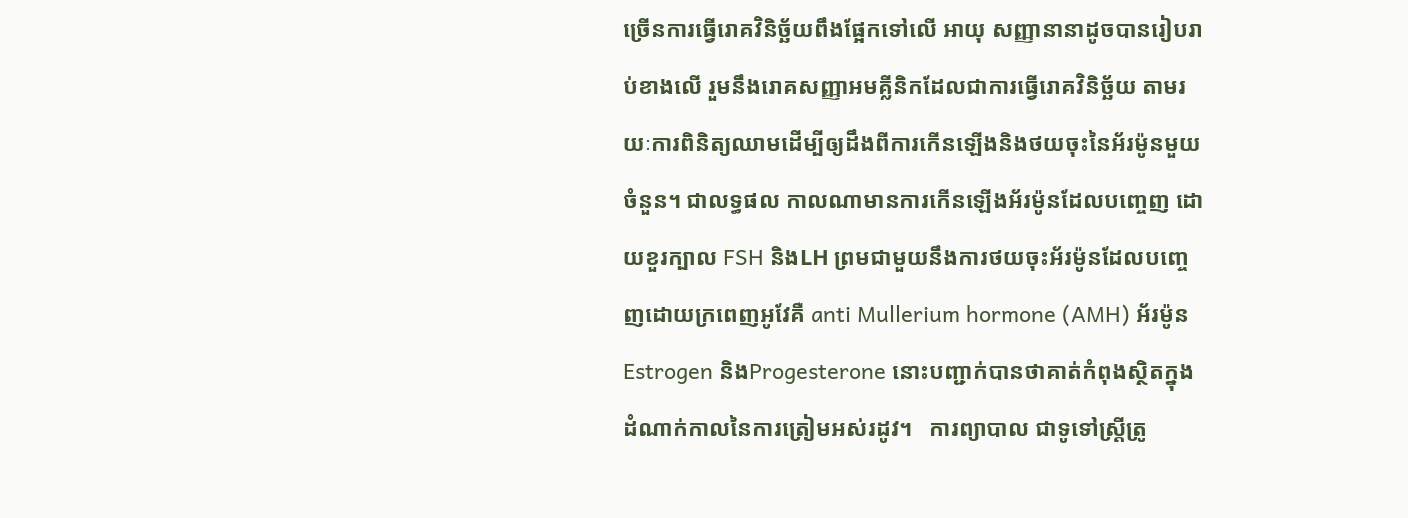ច្រើនការធ្វើរោគវិនិច្ឆ័យពឹងផ្អែកទៅលើ អាយុ សញ្ញានានាដូចបានរៀបរាប់ខាងលើ រួមនឹងរោគសញ្ញាអមគ្លីនិកដែលជាការធ្វើរោគវិនិច្ឆ័យ តាមរយៈការពិនិត្យឈាមដើម្បីឲ្យដឹងពីការកើនឡើងនិងថយចុះនៃអ័រម៉ូនមួយចំនួន។ ជាលទ្ធផល កាលណាមានការកើនឡើងអ័រម៉ូនដែលបញ្ចេញ ដោយខួរក្បាល FSH និងLH ព្រមជាមួយនឹងការថយចុះអ័រម៉ូនដែលបញ្ចេញដោយក្រពេញអូវែគឺ anti Mullerium hormone (AMH) អ័រម៉ូន Estrogen និងProgesterone នោះបញ្ជាក់បានថាគាត់កំពុងស្ថិតក្នុងដំណាក់កាលនៃការត្រៀមអស់រដូវ។   ការព្យាបាល ជាទូទៅស្ត្រីត្រូ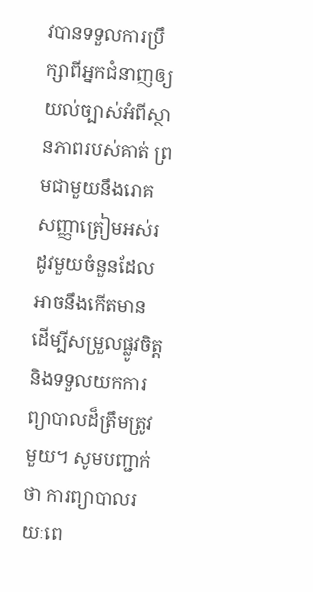វបានទទួលការប្រឹក្សាពីអ្នកជំនាញឲ្យយល់ច្បាស់អំពីស្ថានភាពរបស់គាត់ ព្រមជាមួយនឹងរោគសញ្ញាត្រៀមអស់រដូវមួយចំនួនដែល អាចនឹងកើតមាន ដើម្បីសម្រួលផ្លូវចិត្ត និងទទួលយកការព្យាបាលដ៏ត្រឹមត្រូវមួយ។ សូមបញ្ជាក់ថា ការព្យាបាលរយៈពេ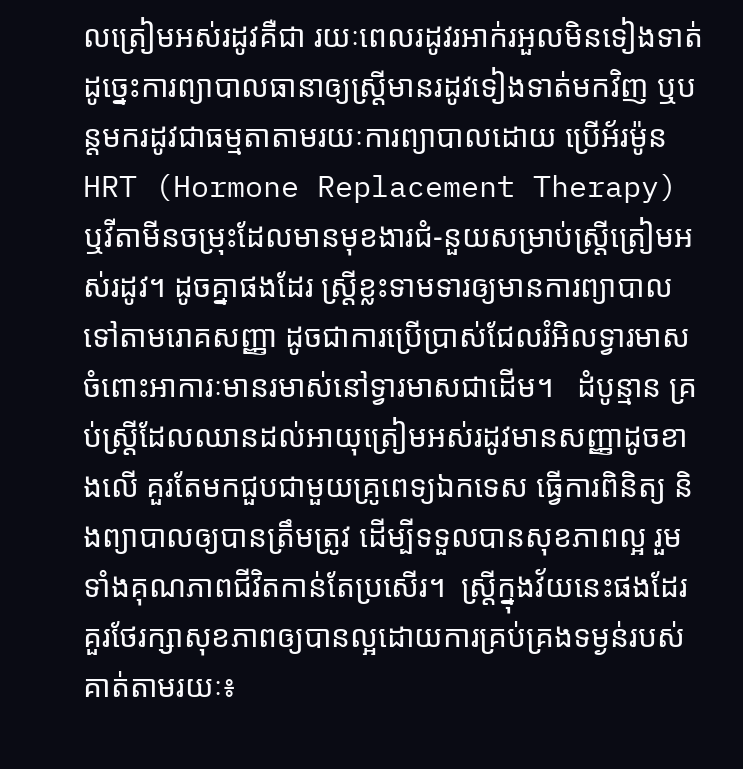លត្រៀមអស់រដូវគឺជា រយៈពេលរដូវរអាក់រអួលមិនទៀងទាត់ ដូច្នេះការព្យាបាលធានាឲ្យស្ត្រីមានរដូវទៀងទាត់មកវិញ ឬបន្តមករដូវជាធម្មតាតាមរយៈការព្យាបាលដោយ ប្រើអ័រម៉ូន HRT (Hormone Replacement Therapy) ឬវីតាមីនចម្រុះដែលមានមុខងារជំ-នួយសម្រាប់ស្ត្រីត្រៀមអស់រដូវ។ ដូចគ្នាផងដែរ ស្ត្រីខ្លះទាមទារឲ្យមានការព្យាបាលទៅតាមរោគសញ្ញា ដូចជាការប្រើប្រាស់ជែលរំអិលទ្វារមាសចំពោះអាការៈមានរមាស់នៅទ្វារមាសជាដើម។   ដំបូន្មាន គ្រប់ស្ត្រីដែលឈានដល់អាយុត្រៀមអស់រដូវមានសញ្ញាដូចខាងលើ គួរតែមកជួបជាមួយគ្រូពេទ្យឯកទេស ធ្វើការពិនិត្យ និងព្យាបាលឲ្យបានត្រឹមត្រូវ ដើម្បីទទួលបានសុខភាពល្អ រួមទាំងគុណភាពជីវិតកាន់តែប្រសើរ។  ស្ត្រីក្នុងវ័យនេះផងដែរ គួរថែរក្សាសុខភាពឲ្យបានល្អដោយការគ្រប់គ្រងទម្ងន់របស់គាត់តាមរយៈ៖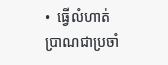•  ធ្វើលំហាត់ប្រាណជាប្រចាំ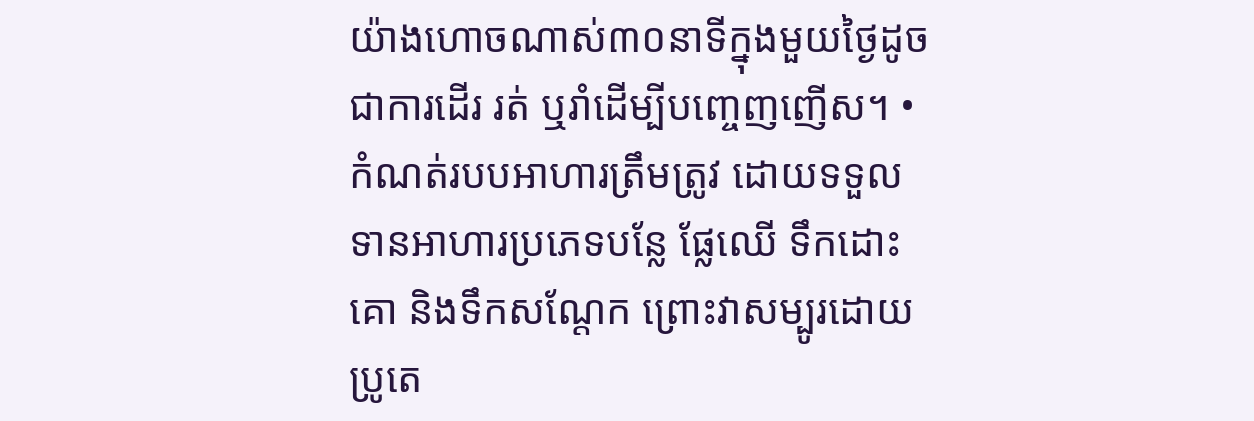យ៉ាងហោចណាស់៣០នាទីក្នុងមួយថ្ងៃដូចជាការដើរ រត់ ឬរាំដើម្បីបញ្ចេញញើស។ •  កំណត់របបអាហារត្រឹមត្រូវ ដោយទទួលទានអាហារប្រភេទបន្លែ ផ្លែឈើ ទឹកដោះគោ និងទឹកសណ្តែក ព្រោះវាសម្បូរដោយប្រូតេ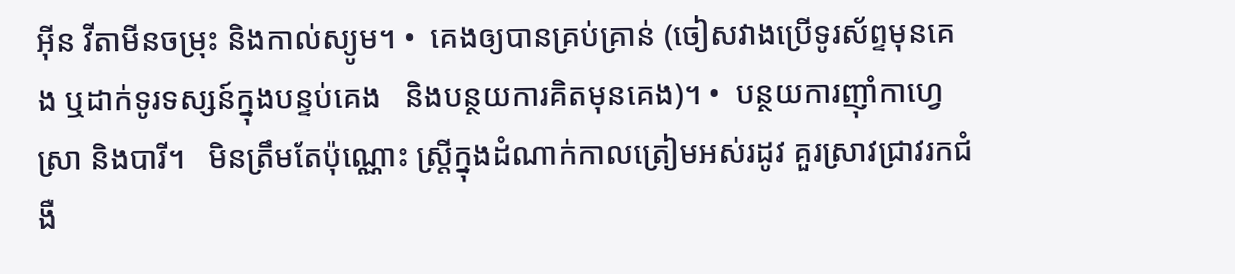អ៊ីន វីតាមីនចម្រុះ និងកាល់ស្យូម។ •  គេងឲ្យបានគ្រប់គ្រាន់ (ចៀសវាងប្រើទូរស័ព្ទមុនគេង ឬដាក់ទូរទស្សន៍ក្នុងបន្ទប់គេង   និងបន្ថយការគិតមុនគេង)។ •  បន្ថយការញ៉ាំកាហ្វេ ស្រា និងបារី។   មិនត្រឹមតែប៉ុណ្ណោះ ស្ត្រីក្នុងដំណាក់កាលត្រៀមអស់រដូវ គួរស្រាវជ្រាវរកជំងឺ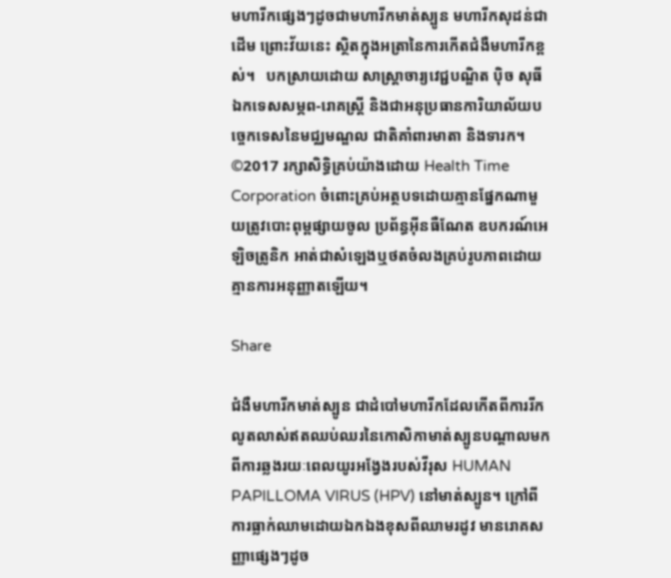មហារីកផ្សេងៗដូចជាមហារីកមាត់ស្បូន មហារីកសុដន់ជាដើម ព្រោះវ័យនេះ ស្ថិតក្នុងអត្រានៃការកើតជំងឺមហារីកខ្ពស់។   បកស្រាយដោយ សាស្ត្រាចារ្យវេជ្ជបណ្ឌិត ប៉ិច សុធី ឯកទេសសម្ភព-រោគស្ត្រី និងជាអនុប្រធានការិយាល័យបច្ចេកទេសនៃមជ្ឈមណ្ឌល ជាតិគាំពារមាតា និងទារក។   ©2017 រក្សាសិទ្ធិគ្រប់យ៉ាងដោយ Health Time Corporation ចំពោះគ្រប់អត្ថបទដោយគ្មានផ្នែកណាមួយត្រូវបោះពុម្ពផ្សាយចូល ប្រព័ន្ធអ៊ីនធឺណែត ឧបករណ៍អេឡិចត្រូនិក អាត់ជាសំឡេងឬថតចំលងគ្រប់រូបភាពដោយគ្មានការអនុញ្ញាតឡើយ។

Share

ជំងឺមហារីកមាត់ស្បូន ជាដំបៅមហារីកដែលកើតពីការរីកលូតលាស់ឥតឈប់ឈរនៃកោសិកាមាត់ស្បូនបណ្តាលមកពីការឆ្លងរយៈពេលយូរអង្វែងរបស់វីរុស HUMAN PAPILLOMA VIRUS (HPV) នៅមាត់ស្បូន។ ក្រៅពីការធ្លាក់ឈាមដោយឯកឯងខុសពីឈាមរដូវ មានរោគសញ្ញាផ្សេងៗដូច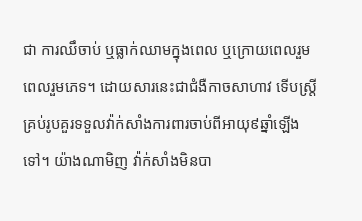ជា ការឈឹចាប់ ឬធ្លាក់ឈាមក្នុងពេល ឬក្រោយពេលរួមពេលរួមភេទ។ ដោយសារនេះជាជំងឺកាចសាហាវ ទើបស្ត្រីគ្រប់រូបគួរទទួលវ៉ាក់សាំងការពារចាប់ពីអាយុ៩ឆ្នាំឡើងទៅ។ យ៉ាងណាមិញ វ៉ាក់សាំងមិនបា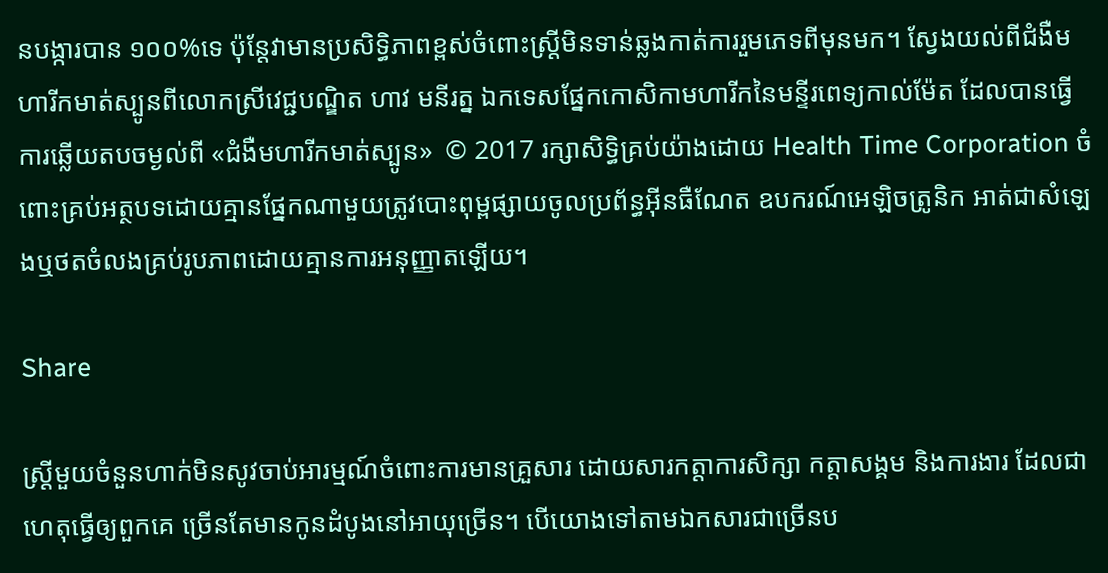នបង្ការបាន ១០០%ទេ ប៉ុន្តែវាមានប្រសិទ្ធិភាពខ្ពស់ចំពោះស្ត្រីមិនទាន់ឆ្លងកាត់ការរួមភេទពីមុនមក។ ស្វែងយល់ពីជំងឺមហារីកមាត់ស្បូនពីលោកស្រីវេជ្ជបណ្ឌិត ហាវ មនីរត្ន ឯកទេសផ្នែកកោសិកាមហារីកនៃមន្ទីរពេទ្យកាល់ម៉ែត ដែលបានធ្វើការឆ្លើយតបចម្ងល់ពី «ជំងឺមហារីកមាត់ស្បូន»  © 2017 រក្សាសិទ្ធិគ្រប់យ៉ាងដោយ Health Time Corporation ចំពោះគ្រប់អត្ថបទដោយគ្មានផ្នែកណាមួយត្រូវបោះពុម្ពផ្សាយចូលប្រព័ន្ធអ៊ីនធឺណែត ឧបករណ៍អេឡិចត្រូនិក អាត់ជាសំឡេងឬថតចំលងគ្រប់រូបភាពដោយគ្មានការអនុញ្ញាតឡើយ។

Share

ស្ត្រីមួយចំនួនហាក់មិនសូវចាប់អារម្មណ៍ចំពោះការមានគ្រួសារ ដោយសារកត្តាការសិក្សា កត្តាសង្គម និងការងារ ដែលជាហេតុធ្វើឲ្យពួកគេ ច្រើនតែមានកូនដំបូងនៅអាយុច្រើន។ បើយោងទៅតាមឯកសារជាច្រើនប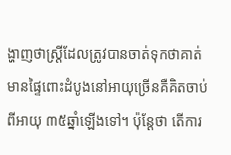ង្ហាញថាស្ត្រីដែលត្រូវបានចាត់ទុកថាគាត់មានផ្ទៃពោះដំបូងនៅអាយុច្រើនគឺគិតចាប់ពីអាយុ ៣៥ឆ្នាំឡើងទៅ។ ប៉ុន្តែថា តើការ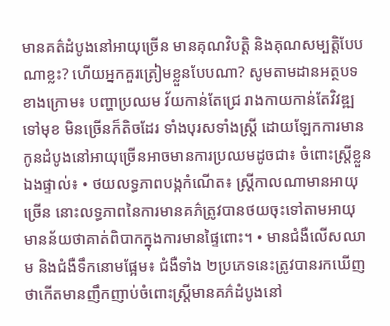មានគត៌ដំបូងនៅអាយុច្រើន មានគុណវិបត្តិ និងគុណសម្បត្តិបែបណាខ្លះ? ហើយអ្នកគួរត្រៀមខ្លួនបែបណា? សូមតាមដានអត្ថបទខាងក្រោម៖ បញ្ហាប្រឈម វ័យកាន់តែជ្រេ រាងកាយកាន់តែវិវឌ្ឍទៅមុខ មិនច្រើនក៏តិចដែរ ទាំងបុរសទាំងស្ត្រី ដោយឡែកការមានកូនដំបូងនៅអាយុច្រើនអាចមានការប្រឈមដូចជា៖ ចំពោះស្ត្រីខ្លួនឯងផ្ទាល់៖ • ថយលទ្ធភាពបង្កកំណើត៖ ស្ត្រីកាលណាមានអាយុច្រើន នោះលទ្ធភាពនៃការមានគភ៌ត្រូវបានថយចុះទៅតាមអាយុ មានន័យថាគាត់ពិបាកក្នុងការមានផ្ទៃពោះ។ • មានជំងឺលើសឈាម និងជំងឺទឹកនោមផ្អែម៖ ជំងឺទាំង ២ប្រភេទនេះត្រូវបានរកឃើញថាកើតមានញឹកញាប់ចំពោះស្ត្រីមានគភ៌ដំបូងនៅ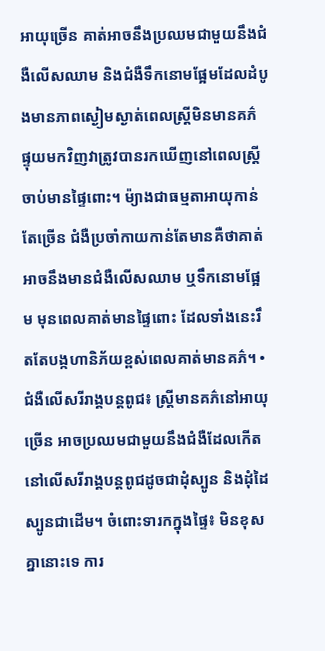អាយុច្រើន គាត់អាចនឹងប្រឈមជាមួយនឹងជំងឺលើសឈាម និងជំងឺទឹកនោមផ្អែមដែលដំបូងមានភាពស្ងៀមស្ងាត់ពេលស្ត្រីមិនមានគភ៌ ផ្ទុយមកវិញវាត្រូវបានរកឃើញនៅពេលស្ត្រីចាប់មានផ្ទៃពោះ។ ម៉្យាងជាធម្មតាអាយុកាន់តែច្រើន ជំងឺប្រចាំកាយកាន់តែមានគឺថាគាត់អាចនឹងមានជំងឺលើសឈាម ឬទឹកនោមផ្អែម មុនពេលគាត់មានផ្ទៃពោះ ដែលទាំងនេះរឹតតែបង្កហានិភ័យខ្ពស់ពេលគាត់មានគភ៌។ • ជំងឺលើសរីរាង្គបន្តពូជ៖ ស្ត្រីមានគភ៌នៅអាយុច្រើន អាចប្រឈមជាមួយនឹងជំងឺដែលកើតនៅលើសរីរាង្គបន្តពូជដូចជាដុំស្បូន និងដុំដៃស្បូនជាដើម។ ចំពោះទារកក្នុងផ្ទៃ៖ មិនខុសគ្នានោះទេ ការ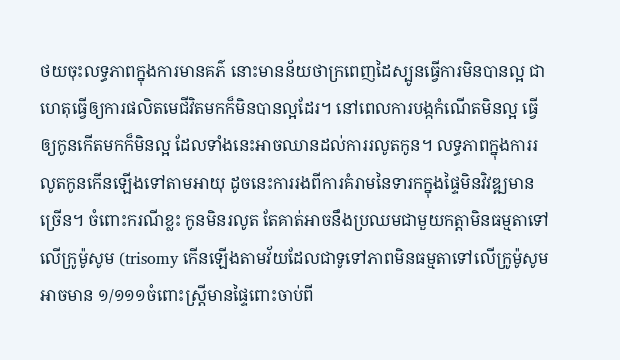ថយចុះលទ្ធភាពក្នុងការមានគភ៌ នោះមានន័យថាក្រពេញដៃស្បូនធ្វើការមិនបានល្អ ជាហេតុធ្វើឲ្យការផលិតមេជីវិតមកក៏មិនបានល្អដែរ។ នៅពេលការបង្កកំណើតមិនល្អ ធ្វើឲ្យកូនកើតមកក៏មិនល្អ ដែលទាំងនេះអាចឈានដល់ការរលូតកូន។ លទ្ធភាពក្នុងការរលូតកូនកើនឡើងទៅតាមអាយុ ដូចនេះការរងពីការគំរាមនៃទារកក្នុងផ្ទៃមិនវិវឌ្ឍមានច្រើន។ ចំពោះករណីខ្លះ កូនមិនរលូត តែគាត់អាចនឹងប្រឈមជាមួយកត្តាមិនធម្មតាទៅលើក្រូម៉ូសូម (trisomy កើនឡើងតាមវ័យដែលជាទូទៅភាពមិនធម្មតាទៅលើក្រូម៉ូសូមអាចមាន ១/១១១ចំពោះស្ត្រីមានផ្ទៃពោះចាប់ពី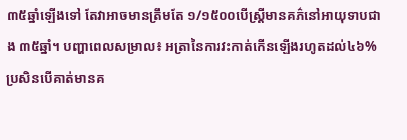៣៥ឆ្នាំឡើងទៅ តែវាអាចមានត្រឹមតែ ១/១៥០០បើស្ត្រីមានគភ៌នៅអាយុទាបជាង ៣៥ឆ្នាំ។ បញ្ហាពេលសម្រាល៖ អត្រានៃការវះកាត់កើនឡើងរហូតដល់៤៦% ប្រសិនបើគាត់មានគ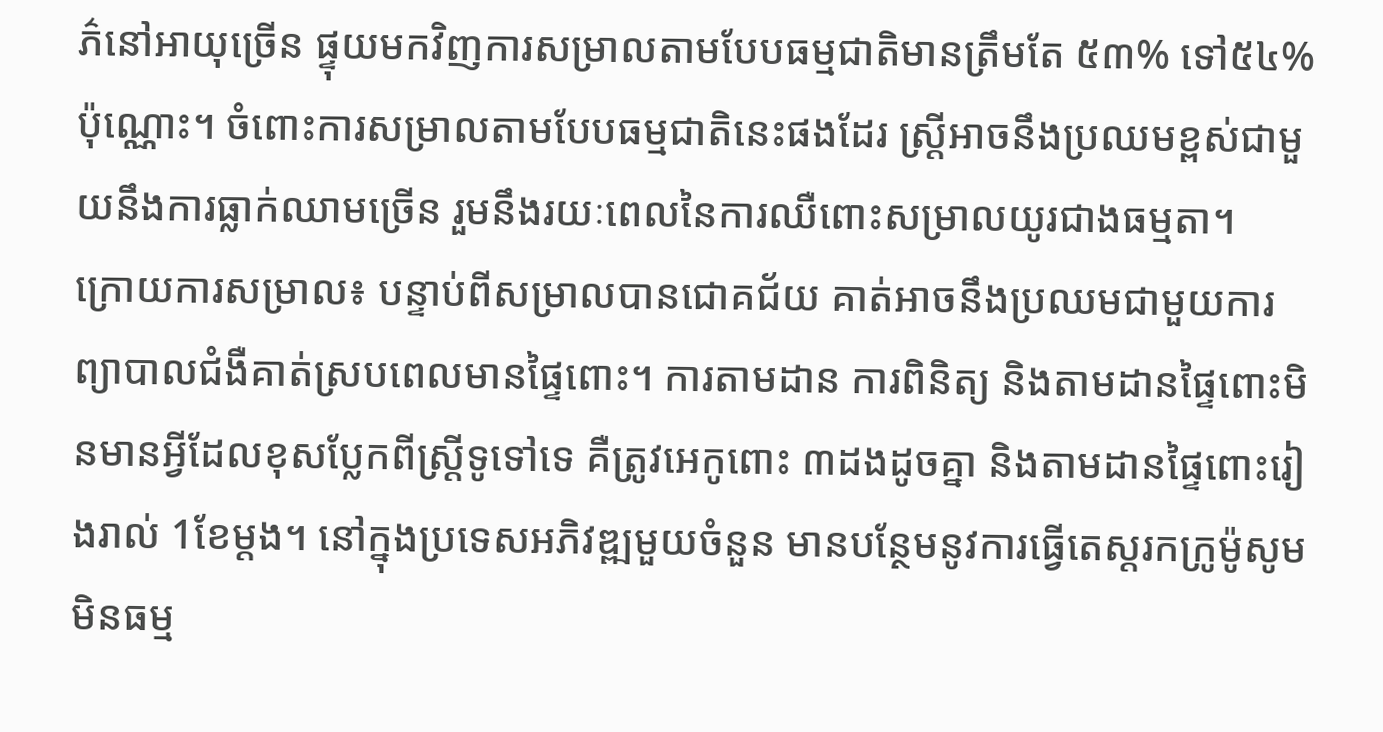ភ៌នៅអាយុច្រើន ផ្ទុយមកវិញការសម្រាលតាមបែបធម្មជាតិមានត្រឹមតែ ៥៣% ទៅ៥៤%ប៉ុណ្ណោះ។ ចំពោះការសម្រាលតាមបែបធម្មជាតិនេះផងដែរ ស្ត្រីអាចនឹងប្រឈមខ្ពស់ជាមួយនឹងការធ្លាក់ឈាមច្រើន រួមនឹងរយៈពេលនៃការឈឺពោះសម្រាលយូរជាងធម្មតា។  ក្រោយការសម្រាល៖ បន្ទាប់ពីសម្រាលបានជោគជ័យ គាត់អាចនឹងប្រឈមជាមួយការព្យាបាលជំងឺគាត់ស្របពេលមានផ្ទៃពោះ។ ការតាមដាន ការពិនិត្យ និងតាមដានផ្ទៃពោះមិនមានអ្វីដែលខុសប្លែកពីស្ត្រីទូទៅទេ គឺត្រូវអេកូពោះ ៣ដងដូចគ្នា និងតាមដានផ្ទៃពោះរៀងរាល់ 1ខែម្តង។ នៅក្នុងប្រទេសអភិវឌ្ឍមួយចំនួន មានបន្ថែមនូវការធ្វើតេស្តរកក្រូម៉ូសូមមិនធម្ម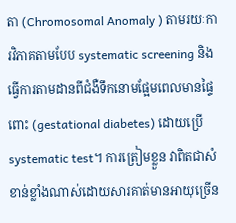តា (Chromosomal Anomaly ) តាមរយៈការវិភាគតាមបែប systematic screening និងធ្វើការតាមដានពីជំងឺទឹកនោមផ្អែមពេលមានផ្ទៃពោះ (gestational diabetes) ដោយប្រើ systematic test។ ការត្រៀមខ្លួន វាពិតជាសំខាន់ខ្លាំងណាស់ដោយសារគាត់មានអាយុច្រើន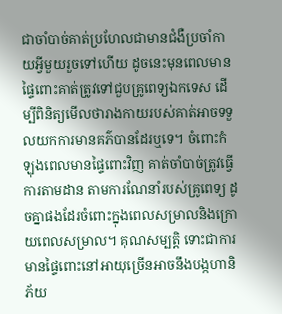ជាចាំបាច់គាត់ប្រហែលជាមានជំងឺប្រចាំកាយអ្វីមួយរួចទៅហើយ ដូចនេះមុនពេលមានផ្ទៃពោះគាត់ត្រូវទៅជួបគ្រូពេទ្យឯកទេស ដើម្បីពិនិត្យមើលថារាងកាយរបស់គាត់អាចទទួលយកការមានគភ៌បានដែរឬទេ។ ចំពោះកំឡុងពេលមានផ្ទៃពោះវិញ គាត់ចាំបាច់ត្រូវធ្វើការតាមដាន តាមការណែនាំរបស់គ្រូពេទ្យ ដូចគ្នាផងដែរចំពោះក្នុងពេលសម្រាលនិងក្រោយពេលសម្រាល។ គុណសម្បត្តិ ទោះជាការមានផ្ទៃពោះនៅអាយុច្រើនអាចនឹងបង្កហានិភ័យ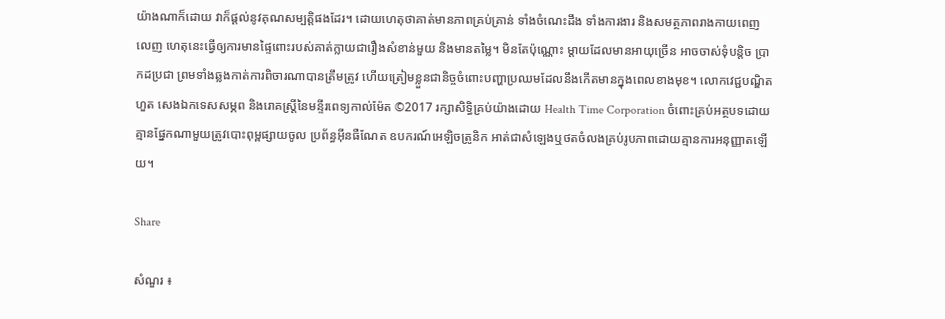យ៉ាងណាក៏ដោយ វាក៏ផ្តល់នូវគុណសម្បត្តិផងដែរ។ ដោយហេតុថាគាត់មានភាពគ្រប់គ្រាន់ ទាំងចំណេះដឹង ទាំងការងារ និងសមត្ថភាពរាងកាយពេញលេញ ហេតុនេះធ្វើឲ្យការមានផ្ទៃពោះរបស់គាត់ក្លាយជារឿងសំខាន់មួយ និងមានតម្លៃ។ មិនតែប៉ុណ្ណោះ ម្តាយដែលមានអាយុច្រើន អាចចាស់ទុំបន្តិច ប្រាកដប្រជា ព្រមទាំងឆ្លងកាត់ការពិចារណាបានត្រឹមត្រូវ ហើយត្រៀមខ្លួនជានិច្ចចំពោះបញ្ហាប្រឈមដែលនឹងកើតមានក្នុងពេលខាងមុខ។ លោកវេជ្ជបណ្ឌិត ហួត សេងឯកទេសសម្ភព និងរោគស្ត្រីនៃមន្ទីរពេទ្យកាល់ម៉ែត ©2017 រក្សាសិទ្ធិគ្រប់យ៉ាងដោយ Health Time Corporation ចំពោះគ្រប់អត្ថបទដោយគ្មានផ្នែកណាមួយត្រូវបោះពុម្ពផ្សាយចូល ប្រព័ន្ធអ៊ីនធឺណែត ឧបករណ៍អេឡិចត្រូនិក អាត់ជាសំឡេងឬថតចំលងគ្រប់រូបភាពដោយគ្មានការអនុញ្ញាតឡើយ។

Share

សំណួរ ៖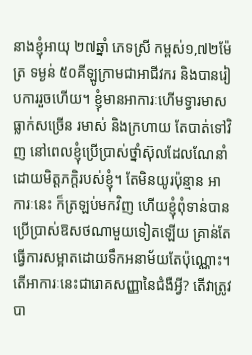នាងខ្ញុំអាយុ ២៧ឆ្នាំ ភេទស្រី កម្ពស់១,៧២ម៉ែត្រ ទម្ងន់ ៥០គីឡូក្រាមជាអាជីវករ និងបានរៀបការរួចហើយ។ ខ្ញុំមានអាការៈហើមទ្វារមាស ធ្លាក់សច្រើន រមាស់ និងក្រហាយ តែបាត់ទៅវិញ នៅពេលខ្ញុំប្រើប្រាស់ថ្នាំស៊ុលដែលណែនាំដោយមិត្តភក្តិរបស់ខ្ញុំ។ តែមិនយូរប៉ុន្មាន អាការៈនេះ ក៏ត្រឡប់មកវិញ ហើយខ្ញុំពុំទាន់បានប្រើប្រាស់ឱសថណាមួយទៀតឡើយ គ្រាន់តែធ្វើការសម្អាតដោយទឹកអនាម័យតែប៉ុណ្ណោះ។ តើអាការៈនេះជារោគសញ្ញានៃជំងឺអ្វី? តើវាត្រូវបា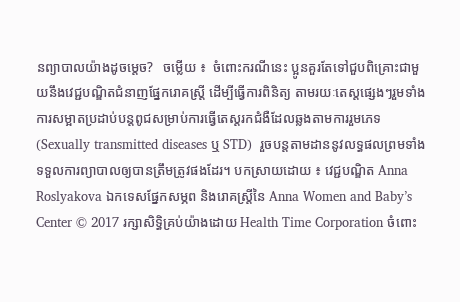នព្យាបាលយ៉ាងដូចម្តេច?   ចម្លើយ ៖  ចំពោះករណីនេះ ប្អូនគួរតែទៅជួបពិគ្រោះជាមួយនឹងវេជ្ជបណ្ឌិតជំនាញផ្នែករោគស្ត្រី ដើម្បីធ្វើការពិនិត្យ តាមរយៈតេស្តផ្សេងៗរួមទាំងការសម្អាតប្រដាប់បន្តពូជសម្រាប់ការធ្វើតេស្តរកជំងឺដែលឆ្លងតាមការរួមភេទ (Sexually transmitted diseases ឬ STD)  រួចបន្តតាមដាននូវលទ្ធផលព្រមទាំងទទួលការព្យាបាលឲ្យបានត្រឹមត្រូវផងដែរ។ បកស្រាយដោយ ៖ វេជ្ជបណ្ឌិត Anna Roslyakova ឯកទេសផ្នែកសម្ភព និងរោគស្ត្រីនៃ Anna Women and Baby’s Center © 2017 រក្សាសិទ្ធិគ្រប់យ៉ាងដោយ Health Time Corporation ចំពោះ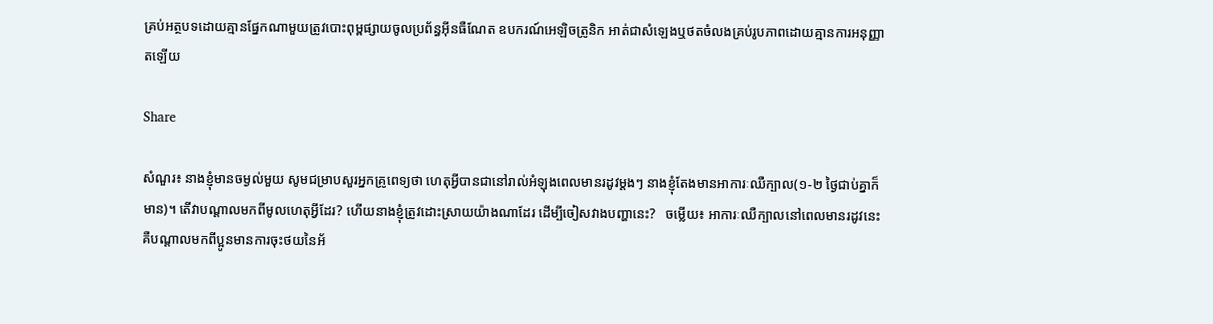គ្រប់អត្ថបទដោយគ្មានផ្នែកណាមួយត្រូវបោះពុម្ពផ្សាយចូលប្រព័ន្ធអ៊ីនធឺណែត ឧបករណ៍អេឡិចត្រូនិក អាត់ជាសំឡេងឬថតចំលងគ្រប់រូបភាពដោយគ្មានការអនុញ្ញាតឡើយ

Share

សំណួរ៖ នាងខ្ញុំមានចម្ងល់មួយ សូមជម្រាបសួរអ្នកគ្រូពេទ្យថា ហេតុអ្វីបានជានៅរាល់អំឡុងពេលមានរដូវម្តងៗ នាងខ្ញុំតែងមានអាការៈឈឺក្បាល(១-២ ថ្ងៃជាប់គ្នាក៏មាន)។ តើវាបណ្តាលមកពីមូលហេតុអ្វីដែរ? ហើយនាងខ្ញុំត្រូវដោះស្រាយយ៉ាងណាដែរ ដើម្បីចៀសវាងបញ្ហានេះ?   ចម្លើយ៖ អាការៈឈឺក្បាលនៅពេលមានរដូវនេះ គឺបណ្តាលមកពីប្អូនមានការចុះថយនៃអ័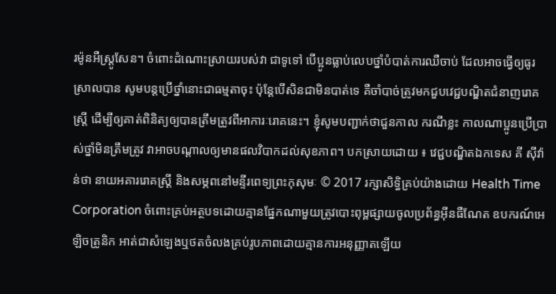រម៉ូនអឺស្ត្រូសែន។ ចំពោះដំណោះស្រាយរបស់វា ជាទូទៅ បើប្អូនធ្លាប់លេបថ្នាំបំបាត់ការឈឺចាប់ ដែលអាចធ្វើឲ្យធូរស្រាលបាន សូមបន្តប្រើថ្នាំនោះជាធម្មតាចុះ ប៉ុន្តែបើសិនជាមិនបាត់ទេ គឺចាំបាច់ត្រូវមកជួបវេជ្ជបណ្ឌិតជំនាញរោគស្រ្តី ដើម្បីឲ្យគាត់ពិនិត្យឲ្យបានត្រឹមត្រូវពីអាការៈរោគនេះ។ ខ្ញុំសូមបញ្ជាក់ថាជួនកាល ករណីខ្លះ កាលណាប្អូនប្រើប្រាស់ថ្នាំមិនត្រឹមត្រូវ វាអាចបណ្តាលឲ្យមានផលវិបាកដល់សុខភាព។ បកស្រាយដោយ ៖ វេជ្ជបណ្ឌិតឯកទេស គី ស៊ីវ៉ាន់ថា នាយអគាររោគស្រ្តី និងសម្ភពនៅមន្ទីរពេទ្យព្រះកុសុមៈ © 2017 រក្សាសិទ្ធិគ្រប់យ៉ាងដោយ Health Time Corporation ចំពោះគ្រប់អត្ថបទដោយគ្មានផ្នែកណាមួយត្រូវបោះពុម្ពផ្សាយចូលប្រព័ន្ធអ៊ីនធឺណែត ឧបករណ៍អេឡិចត្រូនិក អាត់ជាសំឡេងឬថតចំលងគ្រប់រូបភាពដោយគ្មានការអនុញ្ញាតឡើយ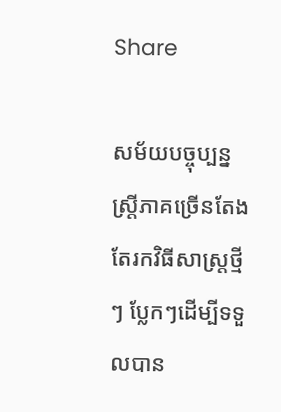Share

សម័យបច្ចុប្បន្នស្រ្តីភាគច្រើនតែងតែរកវិធីសាស្រ្តថ្មីៗ ប្លែកៗដើម្បីទទួលបាន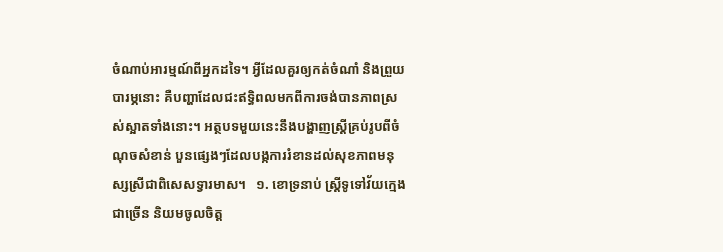ចំណាប់អារម្មណ៍ពីអ្នកដទៃ។ អ្វីដែលគួរឲ្យកត់ចំណាំ និងព្រួយបារម្ភនោះ គឺបញ្ហាដែលជះឥទ្ធិពលមកពីការចង់បានភាពស្រស់ស្អាតទាំងនោះ។ អត្ថបទមួយនេះនឹងបង្ហាញស្រ្តីគ្រប់រូបពីចំណុចសំខាន់ បួនផ្សេងៗដែលបង្កការរំខានដល់សុខភាពមនុស្សស្រីជាពិសេសទ្វារមាស។   ១. ខោទ្រនាប់ ស្រ្តីទូទៅវ័យក្មេងជាច្រើន និយមចូលចិត្ត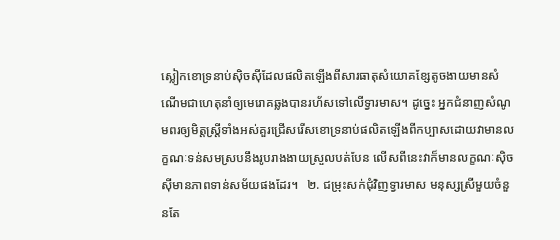ស្លៀកខោទ្រនាប់ស៊ិចស៊ីដែលផលិតឡើងពីសារធាតុសំយោគខ្សែតូចងាយមានសំណើមជាហេតុនាំឲ្យមេរោគឆ្លងបានរហ័សទៅលើទ្វារមាស។ ដូច្នេះ អ្នកជំនាញសំណូមពរឲ្យមិត្តស្រ្តីទាំងអស់គួរជ្រើសរើសខោទ្រនាប់ផលិតឡើងពីកប្បាសដោយវាមានលក្ខណៈទន់សមស្របនឹងរូបរាងងាយស្រួលបត់បែន លើសពីនេះវាក៏មានលក្ខណៈស៊ិចស៊ីមានភាពទាន់សម័យផងដែរ។   ២. ជម្រុះសក់ជុំវិញទ្វារមាស មនុស្សស្រីមួយចំនួនតែ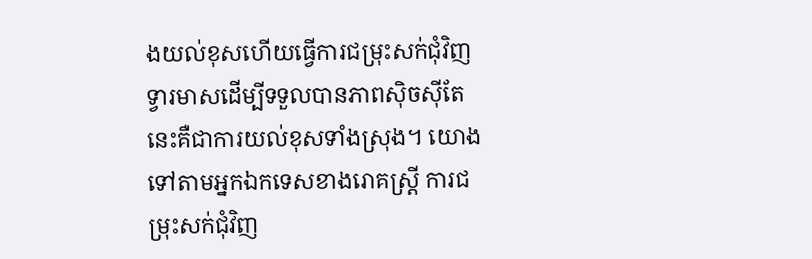ងយល់ខុសហើយធ្វើការជម្រុះសក់ជុំវិញទ្វារមាសដើម្បីទទួលបានភាពស៊ិចស៊ីតែនេះគឺជាការយល់ខុសទាំងស្រុង។ យោងទៅតាមអ្នកឯកទេសខាងរោគស្រ្តី ការជម្រុះសក់ជុំវិញ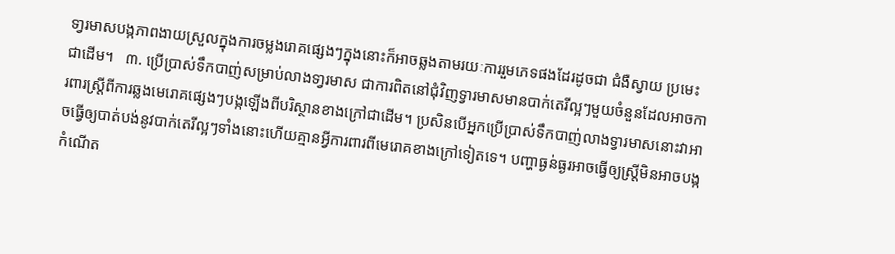ទា្វរមាសបង្កភាពងាយស្រួលក្នុងការចម្លងរោគផ្សេងៗក្នុងនោះក៏អាចឆ្លងតាមរយៈការរួមភេទផងដែរដូចជា ជំងឺស្វាយ ប្រមេះ ជាដើម។   ៣. ប្រើប្រាស់ទឹកបាញ់សម្រាប់លាងទា្វរមាស ជាការពិតនៅជុំវិញទ្វារមាសមានបាក់តេរីល្អៗមួយចំនួនដែលអាចការពារស្រ្តីពីការឆ្លងមេរោគផ្សេងៗបង្កឡើងពីបរិស្ថានខាងក្រៅជាដើម។ ប្រសិនបើអ្នកប្រើប្រាស់ទឹកបាញ់លាងទ្វារមាសនោះវាអាចធ្វើឲ្យបាត់បង់នូវបាក់តេរីល្អៗទាំងនោះហើយគ្មានអ្វីការពារពីមេរោគខាងក្រៅទៀតទេ។ បញ្ហាធ្ងន់ធ្ងរអាចធ្វើឲ្យស្រ្តីមិនអាចបង្កកំណើត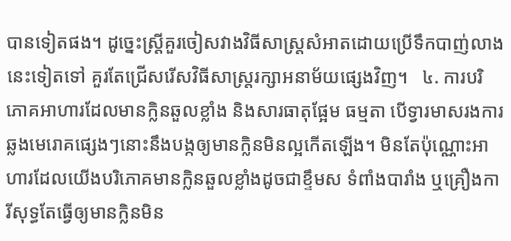បានទៀតផង។ ដូច្នេះស្រ្តីគួរចៀសវាងវិធីសាស្រ្តសំអាតដោយប្រើទឹកបាញ់លាងនេះទៀតទៅ គួរតែជ្រើសរើសវិធីសាស្រ្តរក្សាអនាម័យផ្សេងវិញ។   ៤. ការបរិភោគអាហារដែលមានក្លិនឆួលខ្លាំង និងសារធាតុផ្អែម ធម្មតា បើទ្វារមាសរងការឆ្លងមេរោគផ្សេងៗនោះនឹងបង្កឲ្យមានក្លិនមិនល្អកើតឡើង។ មិនតែប៉ុណ្ណោះអាហារដែលយើងបរិភោគមានក្លិនឆួលខ្លាំងដូចជាខ្ទឹមស ទំពាំងបារាំង ឬគ្រឿងការីសុទ្ធតែធ្វើឲ្យមានក្លិនមិន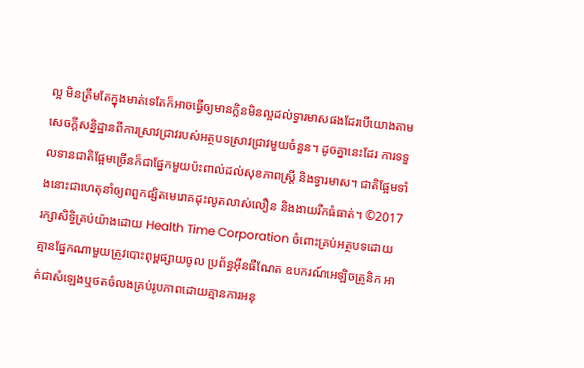ល្អ មិនត្រឹមតែក្នុងមាត់ទេតែក៏អាចធ្វើឲ្យមានក្លិនមិនល្អដល់ទ្វារមាសផងដែរបើយោងតាមសេចក្តីសន្និដ្ឋានពីការស្រាវជ្រាវរបស់អត្ថបទស្រាវជ្រាវមួយចំនួន។ ដូចគ្នានេះដែរ ការទទួលទានជាតិផ្អែមច្រើនក៏ជាផ្នែកមួយប៉ះពាល់ដល់សុខភាពស្រ្តី និងទ្វារមាស។ ជាតិផ្អែមទាំងនោះជាហេតុនាំឲ្យពពួកផ្សិតមេរោគដុះលូតលាស់លឿន និងងាយរីកធំធាត់។ ©2017 រក្សាសិទ្ធិគ្រប់យ៉ាងដោយ Health Time Corporation ចំពោះគ្រប់អត្ថបទដោយគ្មានផ្នែកណាមួយត្រូវបោះពុម្ពផ្សាយចូល ប្រព័ន្ធអ៊ីនធឺណែត ឧបករណ៍អេឡិចត្រូនិក អាត់ជាសំឡេងឬថតចំលងគ្រប់រូបភាពដោយគ្មានការអនុ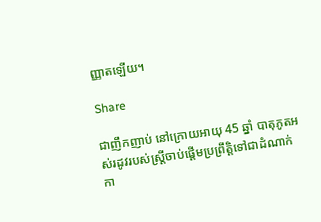ញ្ញាតឡើយ។

Share

ជាញឹកញាប់ នៅក្រោយអាយុ 45 ឆ្នាំ បាតុភូតអស់រដូវរបស់ស្ត្រីចាប់ផ្តើមប្រព្រឹត្តិទៅជាដំណាក់កា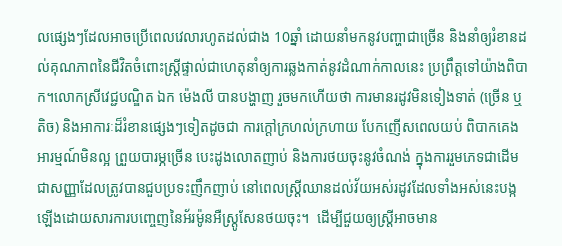លផ្សេងៗដែលអាចប្រើពេលវេលារហូតដល់ជាង 10ឆ្នាំ ដោយនាំមកនូវបញ្ហាជាច្រើន និងនាំឲ្យរំខានដល់គុណភាពនៃជីវិតចំពោះស្ត្រីផ្ទាល់ជាហេតុនាំឲ្យការឆ្លងកាត់នូវដំណាក់កាលនេះ ប្រព្រឹត្តទៅយ៉ាងពិបាក។លោកស្រីវេជ្ជបណ្ឌិត ឯក ម៉េងលី បានបង្ហាញ រួចមកហើយថា ការមានរដូវមិនទៀងទាត់ (ច្រើន ឬតិច) និងអាការៈដ៏រំខានផ្សេងៗទៀតដូចជា ការក្តៅក្រហល់ក្រហាយ បែកញើសពេលយប់ ពិបាកគេង អារម្មណ៍មិនល្អ ព្រួយបារម្ភច្រើន បេះដូងលោតញាប់ និងការថយចុះនូវចំណង់ ក្នុងការរួមភេទជាដើម ជាសញ្ញាដែលត្រូវបានជួបប្រទះញឹកញាប់ នៅពេលស្ត្រីឈានដល់វ័យអស់រដូវដែលទាំងអស់នេះបង្កឡើងដោយសារការបញ្ចេញនៃអ័រម៉ូនអឺស្ត្រូសែនថយចុះ។  ដើម្បីជួយឲ្យស្ត្រីអាចមាន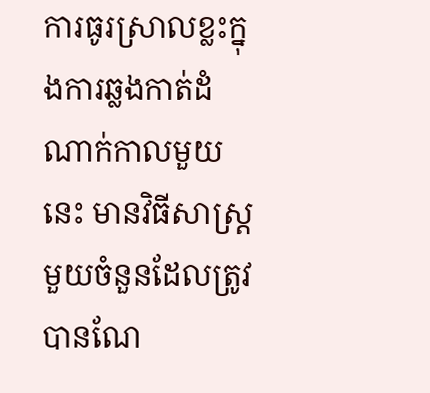ការធូរស្រាលខ្លះក្នុងការឆ្លងកាត់ដំណាក់កាលមួយនេះ មានវិធីសាស្ត្រមួយចំនួនដែលត្រូវបានណែ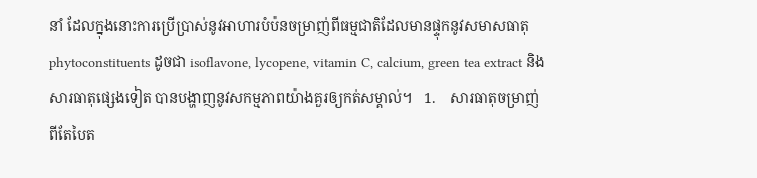នាំ ដែលក្នុងនោះការប្រើប្រាស់នូវអាហារបំប៉នចម្រាញ់ពីធម្មជាតិដែលមានផ្ទុកនូវសមាសធាតុ phytoconstituents ដូចជា isoflavone, lycopene, vitamin C, calcium, green tea extract និងសារធាតុផ្សេងទៀត បានបង្ហាញនូវសកម្មភាពយ៉ាងគួរឲ្យកត់សម្គាល់។   1.    សារធាតុចម្រាញ់ពីតែបៃត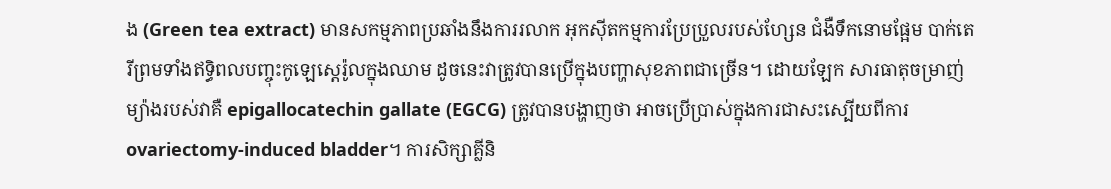ង (Green tea extract) មានសកម្មភាពប្រឆាំងនឹងការរលាក អុកស៊ីតកម្មការប្រែប្រួលរបស់ហ្សែន ជំងឺទឹកនោមផ្អែម បាក់តេរីព្រមទាំងឥទ្ធិពលបញ្ចុះកូឡេស្តេរ៉ូលក្នុងឈាម ដូចនេះវាត្រូវបានប្រើក្នុងបញ្ហាសុខភាពជាច្រើន។ ដោយឡែក សារធាតុចម្រាញ់ម្យ៉ាងរបស់វាគឺ epigallocatechin gallate (EGCG) ត្រូវបានបង្ហាញថា អាចប្រើប្រាស់ក្នុងការជាសះស្បើយពីការ ovariectomy-induced bladder។ ការសិក្សាគ្លីនិ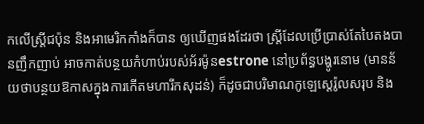កលើស្ត្រីជប៉ុន និងអាមេរិកកាំងក៏បាន ឲ្យឃើញផងដែរថា ស្ត្រីដែលប្រើប្រាស់តែបៃតងបានញឹកញាប់ អាចកាត់បន្ថយកំហាប់របស់អ័រម៉ូនestrone នៅប្រព័ន្ធបង្ហូរនោម (មានន័យថាបន្ថយឱកាសក្នុងការកើតមហារីកសុដន់) ក៏ដូចជាបរិមាណកូឡេស្តេរ៉ូលសរុប និង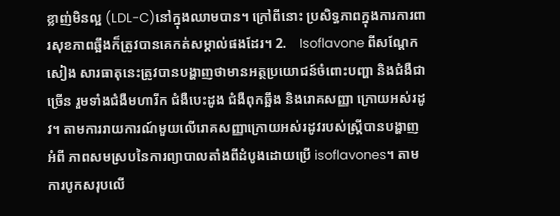ខ្លាញ់មិនល្អ (LDL-C)នៅក្នុងឈាមបាន។ ក្រៅពីនោះ ប្រសិទ្ធភាពក្នុងការការពារសុខភាពឆ្អឹងក៏ត្រូវបានគេកត់សម្គាល់ផងដែរ។ 2.    Isoflavone ពីសណ្តែកសៀង សារធាតុនេះត្រូវបានបង្ហាញថាមានអត្ថប្រយោជន៍ចំពោះបញ្ហា និងជំងឺជាច្រើន រួមទាំងជំងឺមហារីក ជំងឺបេះដូង ជំងឺពុកឆ្អឹង និងរោគសញ្ញា ក្រោយអស់រដូវ។ តាមការរាយការណ៍មួយលើរោគសញ្ញាក្រោយអស់រដូវរបស់ស្ត្រីបានបង្ហាញអំពី ភាពសមស្របនៃការព្យាបាលតាំងពីដំបូងដោយប្រើ isoflavones។ តាមការបូកសរុបលើ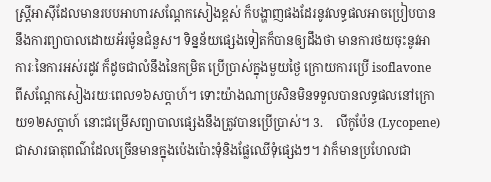ស្រ្តីអាស៊ីដែលមានរបបអាហារសណ្តែកសៀងខ្ពស់ ក៏បង្ហាញផងដែរនូវលទ្ធផលអាចប្រៀបបាន នឹងការព្យាបាលដោយអ័រម៉ូនជំនួស។ ទិន្នន័យផ្សេងទៀតក៏បានឲ្យដឹងថា មានការថយចុះនូវអាការៈនៃការអស់រដូវ ក៏ដូចជាលំនឹងនៃកម្រិត ប្រើប្រាស់ក្នុងមួយថ្ងៃ ក្រោយការប្រើ isoflavone ពីសណ្តែកសៀងរយៈពេល១៦សប្តាហ៍។ ទោះយ៉ាងណាប្រសិនមិនទទួលបានលទ្ធផលនៅក្រោយ១២សប្តាហ៍ នោះជម្រើសព្យាបាលផ្សេងនឹងត្រូវបានប្រើប្រាស់។ 3.    លីកូប៉ែន (Lycopene) ជាសារធាតុពណ៌ដែលច្រើនមានក្នុងប៉េងប៉ោះទុំនិងផ្លែឈើទុំផ្សេងៗ។ វាក៏មានប្រហែលជា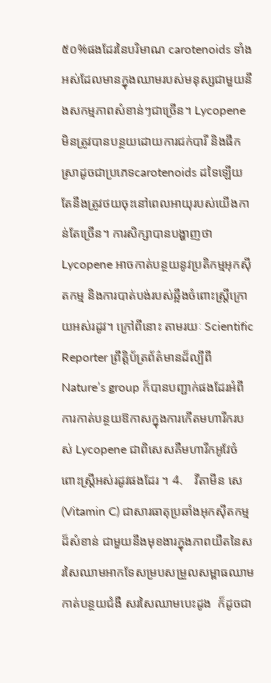៥០%ផងដែរនៃបរិមាណ carotenoids ទាំងអស់ដែលមានក្នុងឈាមរបស់មនុស្សជាមួយនឹងសកម្មភាពសំខាន់ៗជាច្រើន។ Lycopene មិនត្រូវបានបន្ថយដោយការជក់បារី និងផឹកស្រាដូចជាប្រភេទcarotenoids ដទៃឡើយ តែនឹងត្រូវថយចុះនៅពេលអាយុរបស់យើងកាន់តែច្រើន។ ការសិក្សាបានបង្ហាញថា Lycopene អាចកាត់បន្ថយនូវប្រតិកម្មអុកស៊ីតកម្ម និងការបាត់បង់របស់ឆ្អឹងចំពោះស្ត្រីក្រោយអស់រដូវ។ ក្រៅពីនោះ តាមរយៈ Scientific Reporter ព្រឹត្តិប័ត្រព័ត៌មានដ៏ល្បីពី Nature’s group ក៏បានបញ្ជាក់ផងដែរអំពីការកាត់បន្ថយឱកាសក្នុងការកើតមហារីករបស់ Lycopene ជាពិសេសគឺមហារីកអូវែចំពោះស្ត្រីអស់រដូវផងដែរ ។ 4.    វីតាមីន សេ (Vitamin C) ជាសារធាតុប្រឆាំងអុកស៊ីតកម្មដ៏សំខាន់ ជាមួយនឹងមុខងារក្នុងភាពយឺតនៃសរសៃឈាមអាកទែសម្របសម្រួលសម្ពាធឈាម កាត់បន្ថយជំងឺ សរសៃឈាមបេះដូង  ក៏ដូចជា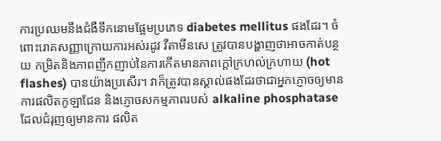ការប្រឈមនឹងជំងឺទឹកនោមផ្អែមប្រភេទ diabetes mellitus ផងដែរ។ ចំពោះរោគសញ្ញាក្រោយការអស់រដូវ វីតាមីនសេ ត្រូវបានបង្ហាញថាអាចកាត់បន្ថយ កម្រិតនិងភាពញឹកញាប់នៃការកើតមានភាពក្តៅក្រហល់ក្រហាយ (hot flashes) បានយ៉ាងប្រសើរ។ វាក៏ត្រូវបានស្គាល់ផងដែរថាជាអ្នកភ្ញោចឲ្យមានការផលិតកូឡាជែន និងភ្ញោចសកម្មភាពរបស់ alkaline phosphatase ដែលជំរុញឲ្យមានការ ផលិត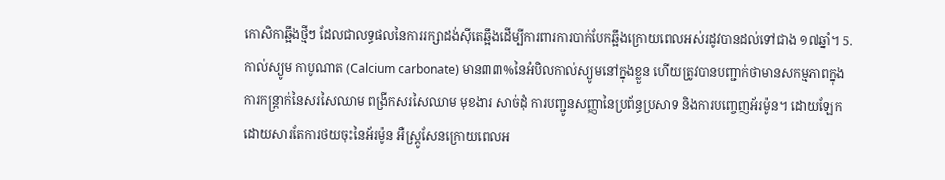កោសិកាឆ្អឹងថ្មីៗ ដែលជាលទ្ធផលនៃការរក្សាដង់ស៊ីតេឆ្អឹងដើម្បីការពារការបាក់បែកឆ្អឹងក្រោយពេលអស់រដូវបានដល់ទៅជាង ១៧ឆ្នាំ។ 5.    កាល់ស្យូម កាបូណាត (Calcium carbonate) មាន៣៣%នៃអំបិលកាល់ស្យូមនៅក្នុងខ្លួន ហើយត្រូវបានបញ្ជាក់ថាមានសកម្មភាពក្នុង ការកន្ត្រាក់នៃសរសៃឈាម ពង្រីកសរសៃឈាម មុខងារ សាច់ដុំ ការបញ្ជូនសញ្ញានៃប្រព័ន្ធប្រសាទ និងការបញ្ចេញអ័រម៉ូន។ ដោយឡែក ដោយសារតែការថយចុះនៃអ័រម៉ូន អឺស្ត្រូសែនក្រោយពេលអ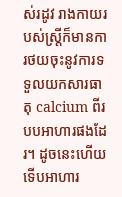ស់រដូវ រាងកាយរបស់ស្ត្រីក៏មានការថយចុះនូវការទទួលយកសារធាតុ calcium ពីរបបអាហារផងដែរ។ ដូចនេះហើយទើបអាហារ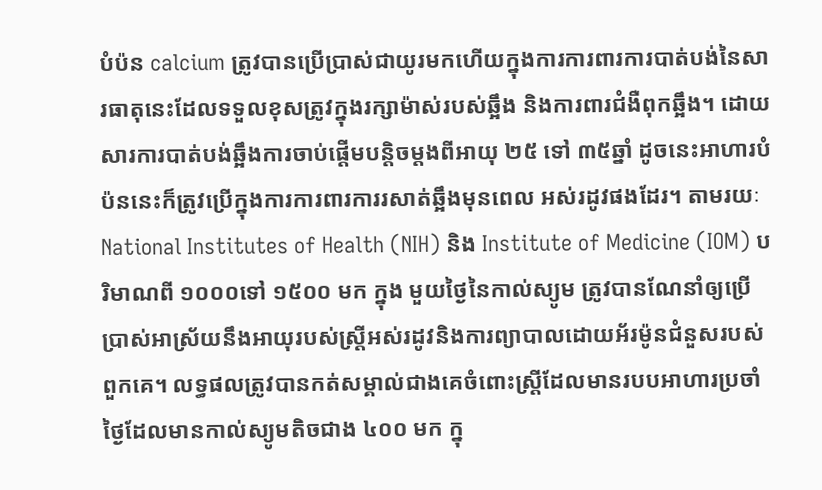បំប៉ន calcium ត្រូវបានប្រើប្រាស់ជាយូរមកហើយក្នុងការការពារការបាត់បង់នៃសារធាតុនេះដែលទទួលខុសត្រូវក្នុងរក្សាម៉ាស់របស់ឆ្អឹង និងការពារជំងឺពុកឆ្អឹង។ ដោយសារការបាត់បង់ឆ្អឹងការចាប់ផ្តើមបន្តិចម្តងពីអាយុ ២៥ ទៅ ៣៥ឆ្នាំ ដូចនេះអាហារបំប៉ននេះក៏ត្រូវប្រើក្នុងការការពារការរសាត់ឆ្អឹងមុនពេល អស់រដូវផងដែរ។ តាមរយៈ National Institutes of Health (NIH) និង Institute of Medicine (IOM) បរិមាណពី ១០០០ទៅ ១៥០០ មក ក្នុង មួយថ្ងៃនៃកាល់ស្យូម ត្រូវបានណែនាំឲ្យប្រើប្រាស់អាស្រ័យនឹងអាយុរបស់ស្ត្រីអស់រដូវនិងការព្យាបាលដោយអ័រម៉ូនជំនួសរបស់ពួកគេ។ លទ្ធផលត្រូវបានកត់សម្គាល់ជាងគេចំពោះស្ត្រីដែលមានរបបអាហារប្រចាំថ្ងៃដែលមានកាល់ស្យូមតិចជាង ៤០០ មក ក្នុ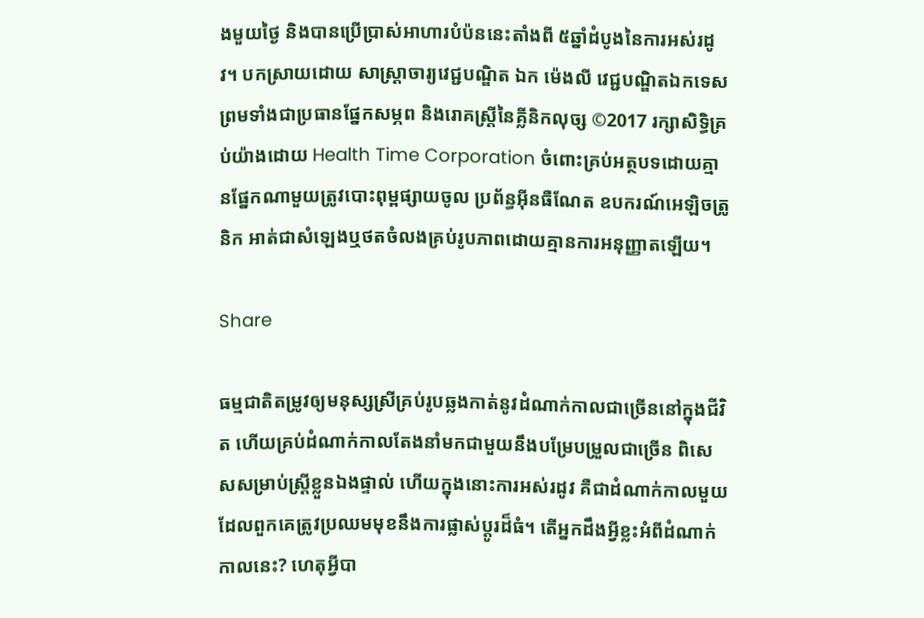ងមួយថ្ងៃ និងបានប្រើប្រាស់អាហារបំប៉ននេះតាំងពី ៥ឆ្នាំដំបូងនៃការអស់រដូវ។ បកស្រាយដោយ សាស្ត្រាចារ្យវេជ្ជបណ្ឌិត ឯក ម៉េងលី វេជ្ជបណ្ឌិតឯកទេស ព្រមទាំងជាប្រធានផ្នែកសម្ភព និងរោគស្រ្តីនៃគ្លីនិកលុច្ស ©2017 រក្សាសិទ្ធិគ្រប់យ៉ាងដោយ Health Time Corporation ចំពោះគ្រប់អត្ថបទដោយគ្មានផ្នែកណាមួយត្រូវបោះពុម្ពផ្សាយចូល ប្រព័ន្ធអ៊ីនធឺណែត ឧបករណ៍អេឡិចត្រូនិក អាត់ជាសំឡេងឬថតចំលងគ្រប់រូបភាពដោយគ្មានការអនុញ្ញាតឡើយ។

Share

ធម្មជាតិតម្រូវឲ្យមនុស្សស្រីគ្រប់រូបឆ្លងកាត់នូវដំណាក់កាលជាច្រើននៅក្នុងជីវិត ហើយគ្រប់ដំណាក់កាលតែងនាំមកជាមួយនឹងបម្រែបម្រួលជាច្រើន ពិសេសសម្រាប់ស្រ្តីខ្លួនឯងផ្ទាល់ ហើយក្នុងនោះការអស់រដូវ គឺជាដំណាក់កាលមួយដែលពួកគេត្រូវប្រឈមមុខនឹងការផ្លាស់ប្តូរដ៏ធំ។ តើអ្នកដឹងអ្វីខ្លះអំពីដំណាក់កាលនេះ? ហេតុអ្វីបា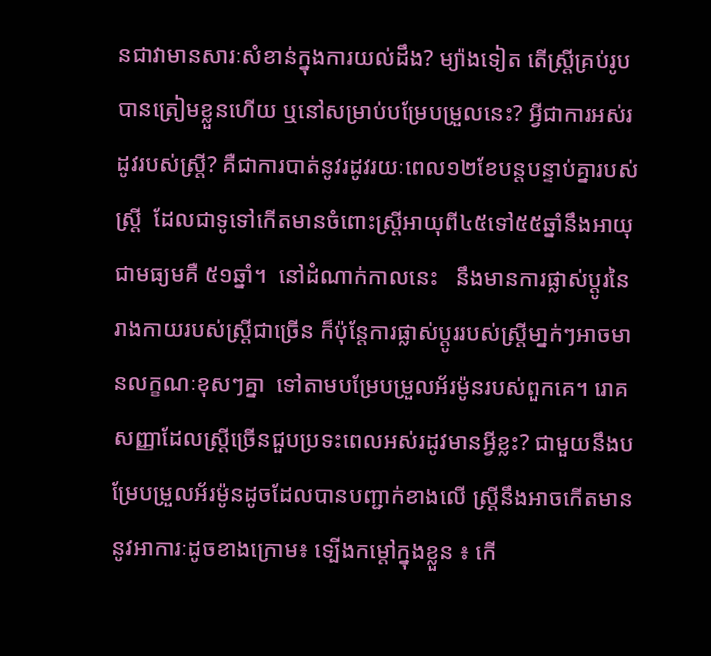នជាវាមានសារៈសំខាន់ក្នុងការយល់ដឹង? ម្យ៉ាងទៀត តើស្រ្តីគ្រប់រូបបានត្រៀមខ្លួនហើយ ឬនៅសម្រាប់បម្រែបម្រួលនេះ? អ្វីជាការអស់រដូវរបស់ស្រ្តី? គឺជាការបាត់នូវរដូវរយៈពេល១២ខែបន្តបន្ទាប់គ្នារបស់ស្រ្តី  ដែលជាទូទៅកើតមានចំពោះស្ត្រីអាយុពី៤៥ទៅ៥៥ឆ្នាំនឹងអាយុជាមធ្យមគឺ ៥១ឆ្នាំ។  នៅដំណាក់កាលនេះ   នឹងមានការផ្លាស់ប្តូរនៃរាងកាយរបស់ស្ត្រីជាច្រើន ក៏ប៉ុន្តែការផ្លាស់ប្តូររបស់ស្ត្រីមា្នក់ៗអាចមានលក្ខណៈខុសៗគ្នា  ទៅតាមបម្រែបម្រួលអ័រម៉ូនរបស់ពួកគេ។ រោគសញ្ញាដែលស្ត្រីច្រើនជួបប្រទះពេលអស់រដូវមានអ្វីខ្លះ? ជាមួយនឹងបម្រែបម្រួលអ័រម៉ូនដូចដែលបានបញ្ជាក់ខាងលើ ស្រ្តីនឹងអាចកើតមាននូវអាការៈដូចខាងក្រោម៖ ទ្បើងកម្តៅក្នុងខ្លួន ៖ កើ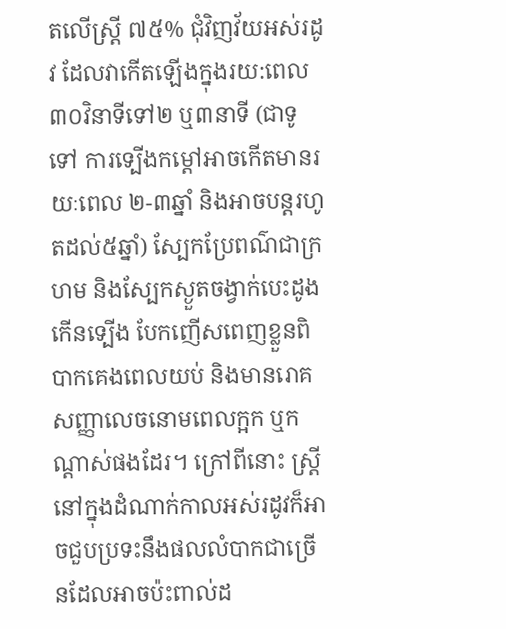តលើស្ត្រី ៧៥% ជុំវិញវ័យអស់រដូវ ដែលវាកើតឡើងក្នុងរយ:ពេល ៣០វិនាទីទៅ២ ឬ៣នាទី (ជាទូទៅ ការទ្បើងកម្តៅអាចកើតមានរយៈពេល ២-៣ឆ្នាំ និងអាចបន្តរហូតដល់៥ឆ្នាំ) ស្បែកប្រែពណ៌ជាក្រហម និងស្បែកស្ងួតចង្វាក់បេះដូងកើនទ្បើង បែកញើសពេញខ្លួនពិបាកគេងពេលយប់ និងមានរោគសញ្ញាលេចនោមពេលក្អក ឬកណ្តាស់ផងដែរ។ ក្រៅពីនោះ ស្រ្តីនៅក្នុងដំណាក់កាលអស់រដូវក៏អាចជួបប្រទះនឹងផលលំបាកជាច្រើនដែលអាចប៉ះពាល់ដ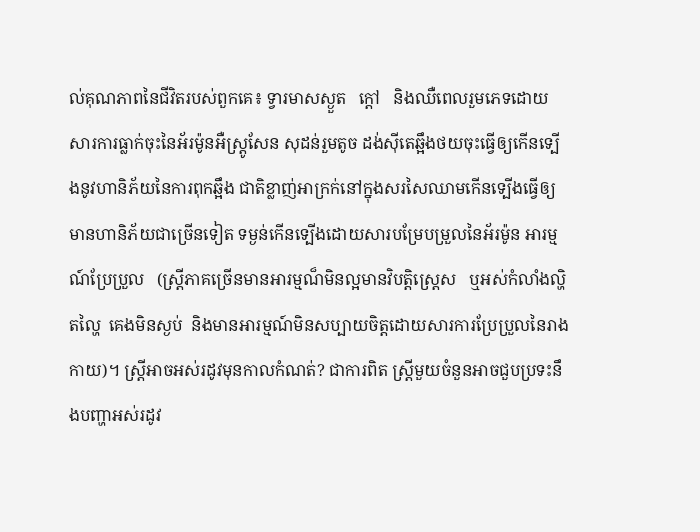ល់គុណភាពនៃជីវិតរបស់ពួកគេ៖ ទ្វារមាសស្ងួត   ក្តៅ   និងឈឺពេលរួមភេទដោយសារការធ្លាក់ចុះនៃអ័រម៉ូនអឺស្រ្តូសែន សុដន់រួមតូច ដង់ស៊ីតេឆ្អឹងថយចុះធ្វើឲ្យកើនទ្បើងនូវហានិភ័យនៃការពុកឆ្អឹង ជាតិខ្លាញ់អាក្រក់នៅក្នុងសរសៃឈាមកើនទ្បើងធ្វើឲ្យមានហានិភ័យជាច្រើនទៀត ទម្ងន់កើនទ្បើងដោយសារបម្រែបម្រួលនៃអ័រម៉ូន អារម្មណ៍ប្រែប្រួល   (ស្ត្រីភាគច្រើនមានអារម្មណ៏មិនល្អមានវិបត្តិស្ត្រេស   ឬអស់កំលាំងល្ហិតល្ហៃ  គេងមិនស្ងប់  និងមានអារម្មណ៍មិនសប្បាយចិត្តដោយសារការប្រែប្រួលនៃរាងកាយ)។ ស្ត្រីអាចអស់រដូវមុនកាលកំណត់? ជាការពិត ស្ត្រីមួយចំនួនអាចជួបប្រទះនឹងបញ្ហាអស់រដូវ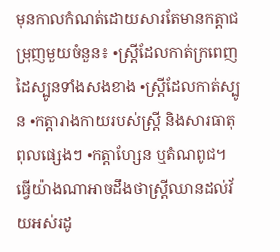មុនកាលកំណត់ដោយសារតែមានកត្តាជម្រុញមួយចំនួន៖ •ស្រី្តដែលកាត់ក្រពេញដៃស្បូនទាំងសងខាង •ស្រ្តីដែលកាត់ស្បូន •កត្តារាងកាយរបស់ស្រ្តី និងសារធាតុពុលផ្សេងៗ •កត្តាហែ្សន ឬតំណពូជ។ ធ្វើយ៉ាងណាអាចដឹងថាស្រ្តីឈានដល់វ័យអស់រដូ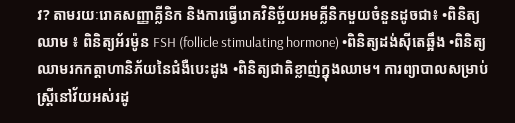វ? តាមរយៈរោគសញ្ញាគ្លីនិក និងការធ្វើរោគវិនិច្ឆ័យអមគ្លីនិកមួយចំនួនដូចជា៖ •ពិនិត្យឈាម ៖ ពិនិត្យអ័រម៉ូន FSH (follicle stimulating hormone) •ពិនិត្យដង់ស៊ីតេឆ្អឹង •ពិនិត្យឈាមរកកត្តាហានិភ័យនៃជំងឺបេះដូង •ពិនិត្យជាតិខ្លាញ់ក្នុងឈាម។ ការព្យាបាលសម្រាប់ស្រ្តីនៅវ័យអស់រដូ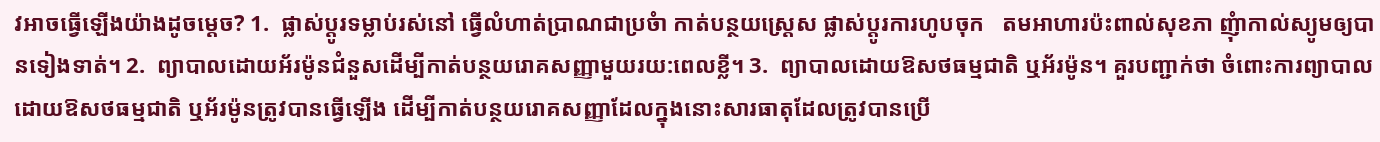វអាចធ្វើឡើងយ៉ាងដូចម្តេច? 1.  ផ្លាស់ប្តូរទម្លាប់រស់នៅ ធ្វើលំហាត់ប្រាណជាប្រចំា កាត់បន្ថយស្ត្រេស ផ្លាស់ប្តូរការហូបចុក   តមអាហារប៉ះពាល់សុខភា ញុំាកាល់ស្យូមឲ្យបានទៀងទាត់។ 2.  ព្យាបាលដោយអ័រម៉ូនជំនួសដើម្បីកាត់បន្ថយរោគសញ្ញាមួយរយ:ពេលខ្លី។ 3.  ព្យាបាលដោយឱសថធម្មជាតិ ឬអ័រម៉ូន។ គួរបញ្ជាក់ថា ចំពោះការព្យាបាលដោយឱសថធម្មជាតិ ឬអ័រម៉ូនត្រូវបានធ្វើឡើង ដើម្បីកាត់បន្ថយរោគសញ្ញាដែលក្នុងនោះសារធាតុដែលត្រូវបានប្រើ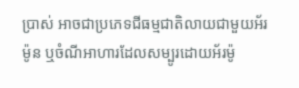ប្រាស់ អាចជាប្រភេទជីធម្មជាតិលាយជាមួយអ័រម៉ូន ឬចំណីអាហារដែលសម្បូរដោយអ័រម៉ូ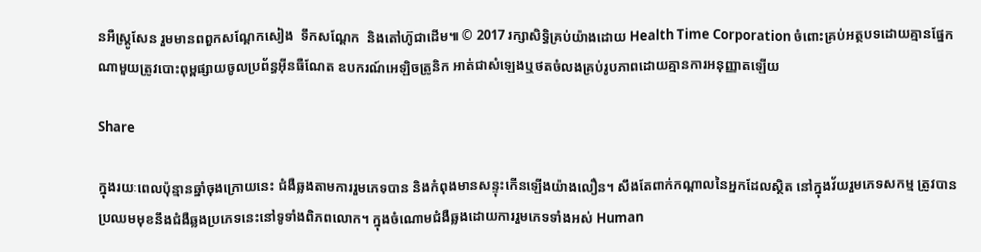នអឺស្រ្តូសែន រួមមានពពួកសណ្តែកសៀង  ទឹកសណ្តែក  និងតៅហ៊ូជាដើម៕ © 2017 រក្សាសិទ្ធិគ្រប់យ៉ាងដោយ Health Time Corporation ចំពោះគ្រប់អត្ថបទដោយគ្មានផ្នែកណាមួយត្រូវបោះពុម្ពផ្សាយចូលប្រព័ន្ធអ៊ីនធឺណែត ឧបករណ៍អេឡិចត្រូនិក អាត់ជាសំឡេងឬថតចំលងគ្រប់រូបភាពដោយគ្មានការអនុញ្ញាតឡើយ

Share

ក្នុងរយៈពេលប៉ុន្មានឆ្នាំចុងក្រោយនេះ ជំងឺឆ្លងតាមការរួមភេទបាន និងកំពុងមានសន្ទុះកើនឡើងយ៉ាងលឿន។ សឹងតែពាក់កណ្តាលនៃអ្នកដែលស្ថិត នៅក្នុងវ័យរួមភេទសកម្ម ត្រូវបានប្រឈមមុខនឹងជំងឺឆ្លងប្រភេទនេះនៅទូទាំងពិភពលោក។ ក្នុងចំណោមជំងឺឆ្លងដោយការរួមភេទទាំងអស់ Human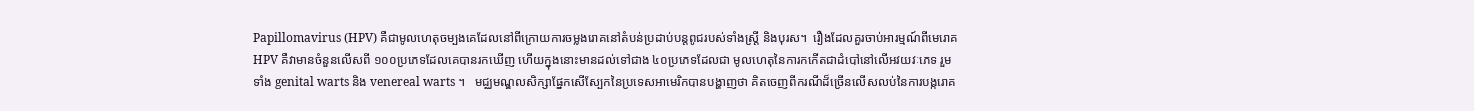Papillomavirus (HPV) គឺជាមូលហេតុចម្បងគេដែលនៅពីក្រោយការចម្លងរោគនៅតំបន់ប្រដាប់បន្តពូជរបស់ទាំងស្រ្តី និងបុរស។  រឿងដែលគួរចាប់អារម្មណ៍ពីមេរោគ HPV គឺវាមានចំនួនលើសពី ១០០ប្រភេទដែលគេបានរកឃើញ ហើយក្នុងនោះមានដល់ទៅជាង ៤០ប្រភេទដែលជា មូលហេតុនៃការកកើតជាដំបៅនៅលើអវយវៈភេទ រួមទាំង genital warts និង venereal warts ។   មជ្ឈមណ្ឌលសិក្សាផ្នែកសើស្បែកនៃប្រទេសអាមេរិកបានបង្ហាញថា គិតចេញពីករណីដ៏ច្រើនលើសលប់នៃការបង្ករោគ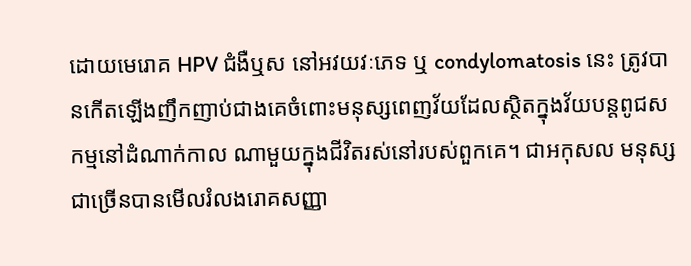ដោយមេរោគ HPV ជំងឺឬស នៅអវយវៈភេទ ឬ condylomatosis នេះ ត្រូវបានកើតឡើងញឹកញាប់ជាងគេចំពោះមនុស្សពេញវ័យដែលស្ថិតក្នុងវ័យបន្តពូជសកម្មនៅដំណាក់កាល ណាមួយក្នុងជីវិតរស់នៅរបស់ពួកគេ។ ជាអកុសល មនុស្សជាច្រើនបានមើលរំលងរោគសញ្ញា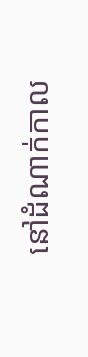នៅដំណាក់កាល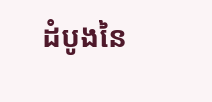ដំបូងនៃ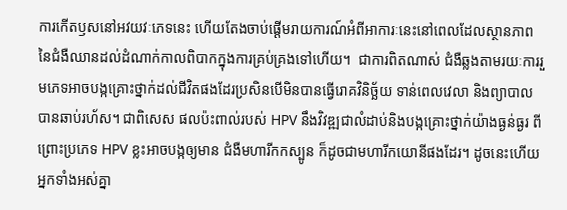ការកើតឫសនៅអវយវៈភេទនេះ ហើយតែងចាប់ផ្តើមរាយការណ៍អំពីអាការៈនេះនៅពេលដែលស្ថានភាពនៃជំងឺឈានដល់ដំណាក់កាលពិបាកក្នុងការគ្រប់គ្រងទៅហើយ។  ជាការពិតណាស់ ជំងឺឆ្លងតាមរយៈការរួមភេទអាចបង្កគ្រោះថ្នាក់ដល់ជីវិតផងដែរប្រសិនបើមិនបានធ្វើរោគវិនិច្ឆ័យ ទាន់ពេលវេលា និងព្យាបាល បានឆាប់រហ័ស។ ជាពិសេស ផលប៉ះពាល់របស់ HPV នឹងវិវឌ្ឍជាលំដាប់និងបង្កគ្រោះថ្នាក់យ៉ាងធ្ងន់ធ្ងរ ពីព្រោះប្រភេទ HPV ខ្លះអាចបង្កឲ្យមាន ជំងឺមហារីកកស្បូន ក៏ដូចជាមហារីកយោនីផងដែរ។ ដូចនេះហើយអ្នកទាំងអស់គ្នា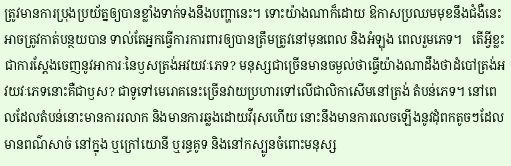ត្រូវមានការប្រុងប្រយ័ត្នឲ្យបានខ្លាំងទាក់ទងនឹងបញ្ហានេះ។ ទោះយ៉ាងណាក៏ដោយ ឱកាសប្រឈមមុខនឹងជំងឺនេះអាចត្រូវកាត់បន្ថយបាន ទាល់តែអ្នកធ្វើការការពារឲ្យបានត្រឹមត្រូវនៅមុនពេល និងអំឡុង ពេលរួមភេទ។   តើអ្វីខ្លះជាការស្តែងចេញនូវអាការៈនៃឫសត្រង់អវយវៈភេទ? មនុស្សជាច្រើនមានចម្ងល់ថាធ្វើយ៉ាងណាដឹងថាដំបៅត្រង់អវយវៈភេទនោះគឺជាឫស? ជាទូទៅមេរោគនេះច្រើនវាយប្រហារទៅលើជាលិកាសើមនៅត្រង់ តំបន់ភេទ។ នៅពេលដែលតំបន់នោះមានការរលាក និងមានការឆ្លងដោយវីរុសហើយ នោះនឹងមានការលេចឡើងនូវដុំពកតូចៗដែលមានពណ៌សាច់ នៅក្នុង ឬក្រៅយោនី ឬរន្ធគូទ និងនៅកស្បូនចំពោះមនុស្ស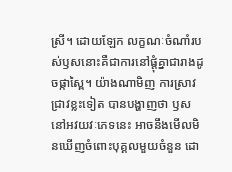ស្រី។ ដោយឡែក លក្ខណៈចំណាំរបស់ឫសនោះគឺជាការនៅផ្តុំគ្នាជារាងដូចផ្កាស្ពៃ។ យ៉ាងណាមិញ ការស្រាវជ្រាវខ្លះទៀត បានបង្ហាញថា ឫសនៅអវយវៈភេទនេះ អាចនឹងមើលមិនឃើញចំពោះបុគ្គលមួយចំនួន ដោ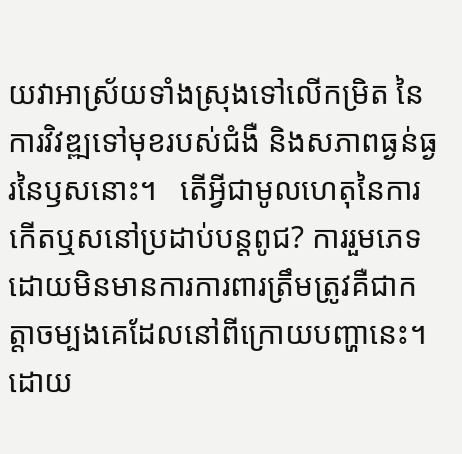យវាអាស្រ័យទាំងស្រុងទៅលើកម្រិត នៃការវិវឌ្ឍទៅមុខរបស់ជំងឺ និងសភាពធ្ងន់ធ្ងរនៃឫសនោះ។   តើអ្វីជាមូលហេតុនៃការកើតឬសនៅប្រដាប់បន្តពូជ? ការរួមភេទដោយមិនមានការការពារត្រឹមត្រូវគឺជាកត្តាចម្បងគេដែលនៅពីក្រោយបញ្ហានេះ។ ដោយ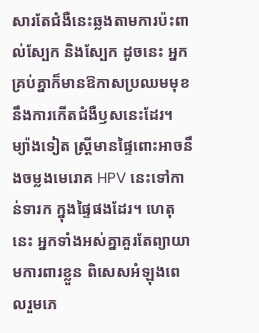សារតែជំងឺនេះឆ្លងតាមការប៉ះពាល់ស្បែក និងស្បែក ដូចនេះ អ្នកគ្រប់គ្នាក៏មានឱកាសប្រឈមមុខនឹងការកើតជំងឺឫសនេះដែរ។ ម្យ៉ាងទៀត ស្ត្រីមានផ្ទៃពោះអាចនឹងចម្លងមេរោគ HPV នេះទៅកាន់ទារក ក្នុងផ្ទៃផងដែរ។ ហេតុនេះ អ្នកទាំងអស់គ្នាគួរតែព្យាយាមការពារខ្លួន ពិសេសអំឡុងពេលរួមភេ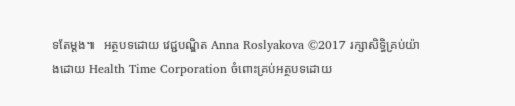ទតែម្តង៕   អត្ថបទដោយ វេជ្ជបណ្ឌិត Anna Roslyakova ©2017 រក្សាសិទ្ធិគ្រប់យ៉ាងដោយ Health Time Corporation ចំពោះគ្រប់អត្ថបទដោយ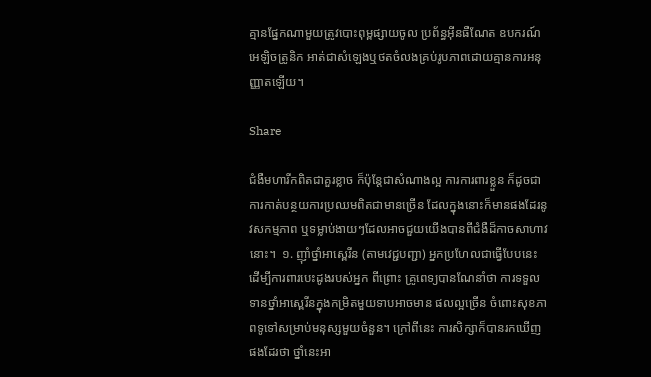គ្មានផ្នែកណាមួយត្រូវបោះពុម្ពផ្សាយចូល ប្រព័ន្ធអ៊ីនធឺណែត ឧបករណ៍អេឡិចត្រូនិក អាត់ជាសំឡេងឬថតចំលងគ្រប់រូបភាពដោយគ្មានការអនុញ្ញាតឡើយ។

Share

ជំងឺមហារីកពិតជាគួរខ្លាច ក៏ប៉ុន្តែជាសំណាងល្អ ការការពារខ្លួន ក៏ដូចជាការកាត់បន្ថយការប្រឈមពិតជាមានច្រើន ដែលក្នុងនោះក៏មានផងដែរនូវសកម្មភាព ឬទម្លាប់ងាយៗដែលអាចជួយយើងបានពីជំងឺដ៏កាចសាហាវនោះ។  ១. ញ៉ាំថ្នាំអាស្ពេរីន (តាមវេជ្ជបញ្ជា) អ្នកប្រហែលជាធ្វើបែបនេះ ដើម្បីការពារបេះដូងរបស់អ្នក ពីព្រោះ គ្រូពេទ្យបានណែនាំថា ការទទួលទានថ្នាំអាស្ពេរីនក្នុងកម្រិតមួយទាបអាចមាន ផលល្អច្រើន ចំពោះសុខភាពទូទៅសម្រាប់មនុស្សមួយចំនួន។ ក្រៅពីនេះ ការសិក្សាក៏បានរកឃើញផងដែរថា ថ្នាំនេះអា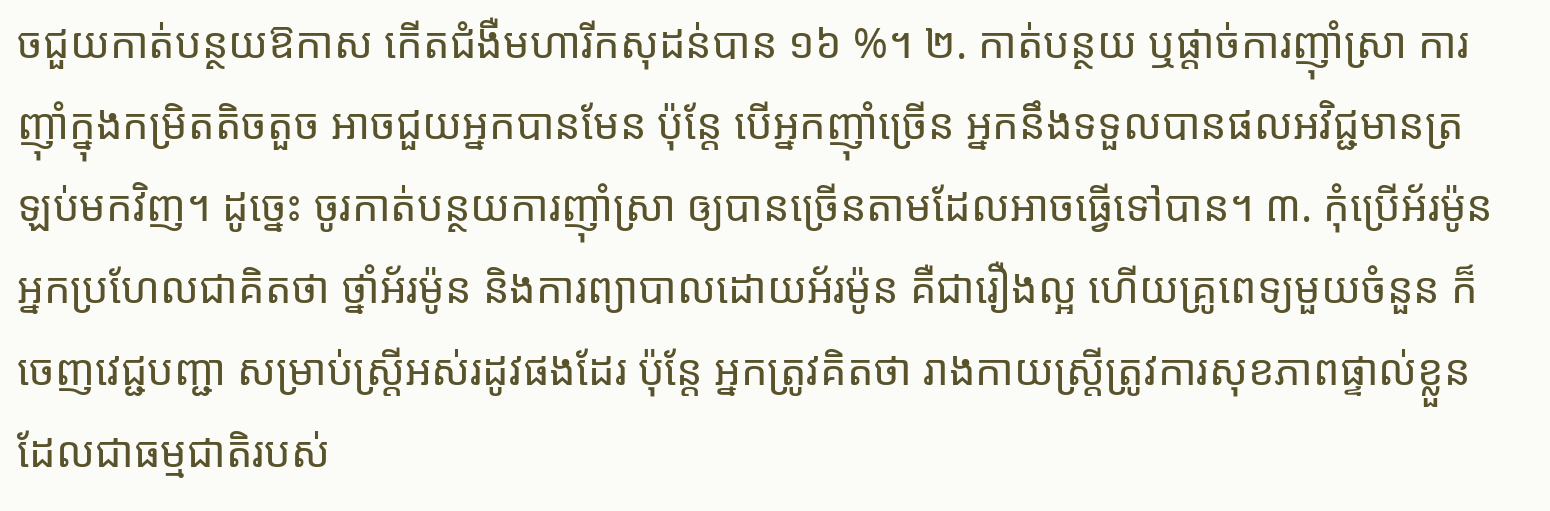ចជួយកាត់បន្ថយឱកាស កើតជំងឺមហារីកសុដន់បាន ១៦ %។ ២. កាត់បន្ថយ ឬផ្តាច់ការញ៉ាំស្រា ការញ៉ាំក្នុងកម្រិតតិចតួច អាចជួយអ្នកបានមែន ប៉ុន្តែ បើអ្នកញ៉ាំច្រើន អ្នកនឹងទទួលបានផលអវិជ្ជមានត្រឡប់មកវិញ។ ដូច្នេះ ចូរកាត់បន្ថយការញ៉ាំស្រា ឲ្យបានច្រើនតាមដែលអាចធ្វើទៅបាន។ ៣. កុំប្រើអ័រម៉ូន អ្នកប្រហែលជាគិតថា ថ្នាំអ័រម៉ូន និងការព្យាបាលដោយអ័រម៉ូន គឺជារឿងល្អ ហើយគ្រូពេទ្យមួយចំនួន ក៏ចេញវេជ្ជបញ្ជា សម្រាប់ស្រ្តីអស់រដូវផងដែរ ប៉ុន្តែ អ្នកត្រូវគិតថា រាងកាយស្រ្តីត្រូវការសុខភាពផ្ទាល់ខ្លួនដែលជាធម្មជាតិរបស់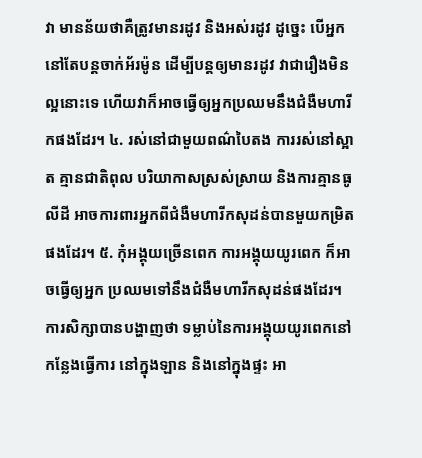វា មានន័យថាគឺត្រូវមានរដូវ និងអស់រដូវ ដូច្នេះ បើអ្នកនៅតែបន្តចាក់អ័រម៉ូន ដើម្បីបន្តឲ្យមានរដូវ វាជារឿងមិនល្អនោះទេ ហើយវាក៏អាចធ្វើឲ្យអ្នកប្រឈមនឹងជំងឺមហារីកផងដែរ។ ៤. រស់នៅជាមួយពណ៌បៃតង ការរស់នៅស្អាត គ្មានជាតិពុល បរិយាកាសស្រស់ស្រាយ និងការគ្មានធូលីដី អាចការពារអ្នកពីជំងឺមហារីកសុដន់បានមួយកម្រិតផងដែរ។ ៥. កុំអង្គុយច្រើនពេក ការអង្គុយយូរពេក ក៏អាចធ្វើឲ្យអ្នក ប្រឈមទៅនឹងជំងឺមហារីកសុដន់ផងដែរ។ ការសិក្សាបានបង្ហាញថា ទម្លាប់នៃការអង្គុយយូរពេកនៅកន្លែងធ្វើការ នៅក្នុងឡាន និងនៅក្នុងផ្ទះ អា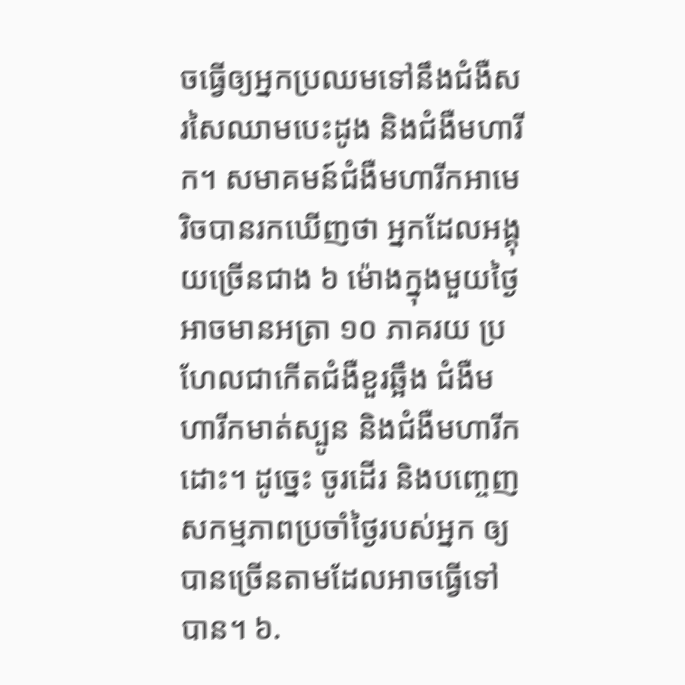ចធ្វើឲ្យអ្នកប្រឈមទៅនឹងជំងឺសរសៃឈាមបេះដូង និងជំងឺមហារីក។ សមាគមន៍ជំងឺមហារីកអាមេរិចបានរកឃើញថា អ្នកដែលអង្គុយច្រើនជាង ៦ ម៉ោងក្នុងមួយថ្ងៃ អាចមានអត្រា ១០ ភាគរយ ប្រហែលជាកើតជំងឺខួរឆ្អឹង ជំងឺមហារីកមាត់ស្បូន និងជំងឺមហារីកដោះ។ ដូច្នេះ ចូរដើរ និងបញ្ចេញសកម្មភាពប្រចាំថ្ងៃរបស់អ្នក ឲ្យបានច្រើនតាមដែលអាចធ្វើទៅបាន។ ៦.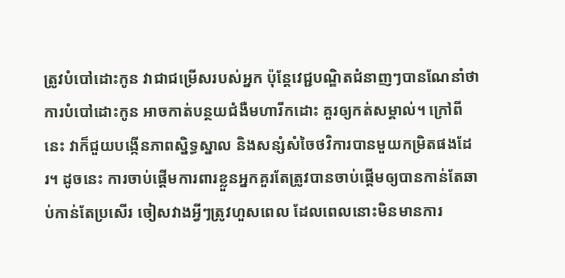ត្រូវបំបៅដោះកូន វាជាជម្រើសរបស់អ្នក ប៉ុន្តែវេជ្ជបណ្ឌិតជំនាញៗបានណែនាំថា ការបំបៅដោះកូន អាចកាត់បន្ថយជំងឺមហារីកដោះ គួរឲ្យកត់សម្គាល់។ ក្រៅពីនេះ វាក៏ជួយបង្កើនភាពស្និទ្ធស្នាល និងសន្សំសំចៃថវិការបានមួយកម្រិតផងដែរ។ ដូចនេះ ការចាប់ផ្តើមការពារខ្លួនអ្នកគួរតែត្រូវបានចាប់ផ្តើមឲ្យបានកាន់តែឆាប់កាន់តែប្រសើរ ចៀសវាងអ្វីៗត្រូវហួសពេល ដែលពេលនោះមិនមានការ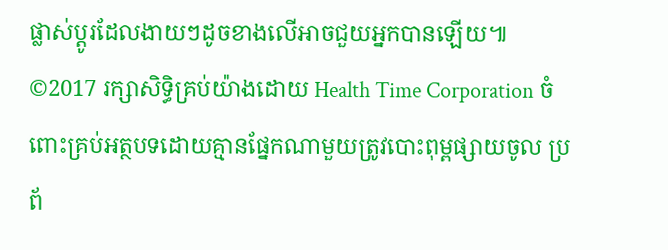ផ្លាស់ប្តូរដែលងាយៗដូចខាងលើអាចជួយអ្នកបានឡើយ៕ ©2017 រក្សាសិទ្ធិគ្រប់យ៉ាងដោយ Health Time Corporation ចំពោះគ្រប់អត្ថបទដោយគ្មានផ្នែកណាមួយត្រូវបោះពុម្ពផ្សាយចូល ប្រព័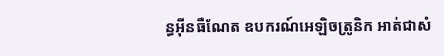ន្ធអ៊ីនធឺណែត ឧបករណ៍អេឡិចត្រូនិក អាត់ជាសំ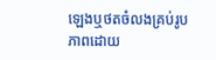ឡេងឬថតចំលងគ្រប់រូបភាពដោយ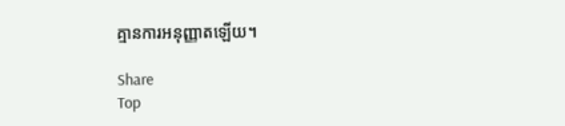គ្មានការអនុញ្ញាតឡើយ។

Share
Top